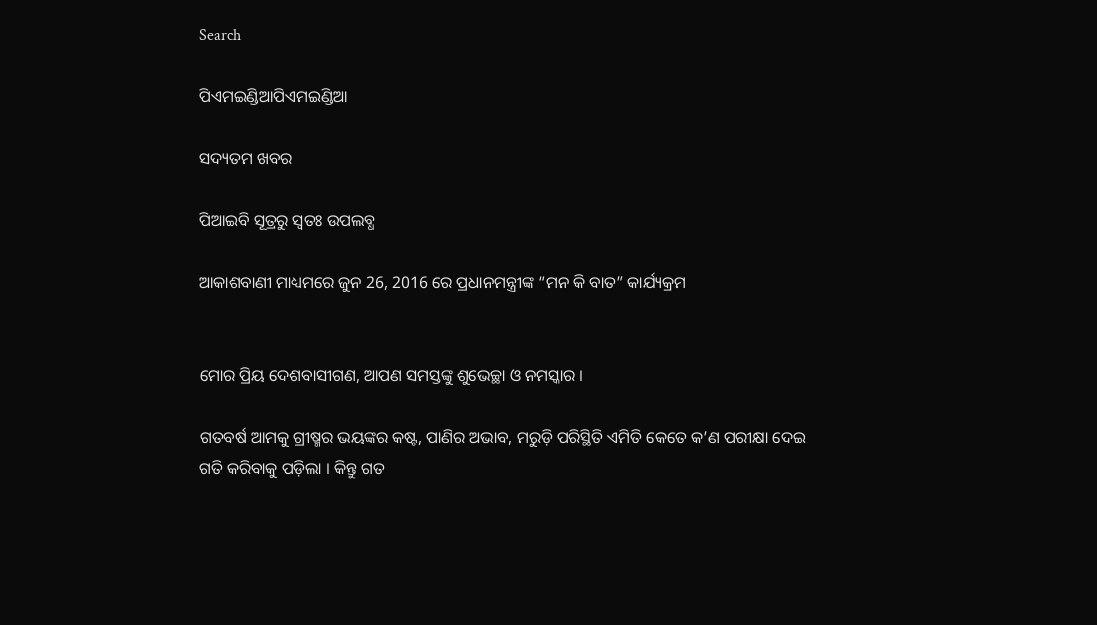Search

ପିଏମଇଣ୍ଡିଆପିଏମଇଣ୍ଡିଆ

ସଦ୍ୟତମ ଖବର

ପିଆଇବି ସୂତ୍ରରୁ ସ୍ବତଃ ଉପଲବ୍ଧ

ଆକାଶବାଣୀ ମାଧ୍ୟମରେ ଜୁନ 26, 2016 ରେ ପ୍ରଧାନମନ୍ତ୍ରୀଙ୍କ “ମନ କି ବାତ” କାର୍ଯ୍ୟକ୍ରମ


ମୋର ପ୍ରିୟ ଦେଶବାସୀଗଣ, ଆପଣ ସମସ୍ତଙ୍କୁ ଶୁଭେଚ୍ଛା ଓ ନମସ୍କାର ।

ଗତବର୍ଷ ଆମକୁ ଗ୍ରୀଷ୍ମର ଭୟଙ୍କର କଷ୍ଟ, ପାଣିର ଅଭାବ, ମରୁଡ଼ି ପରିସ୍ଥିତି ଏମିତି କେତେ କ’ଣ ପରୀକ୍ଷା ଦେଇ ଗତି କରିବାକୁ ପଡ଼ିଲା । କିନ୍ତୁ ଗତ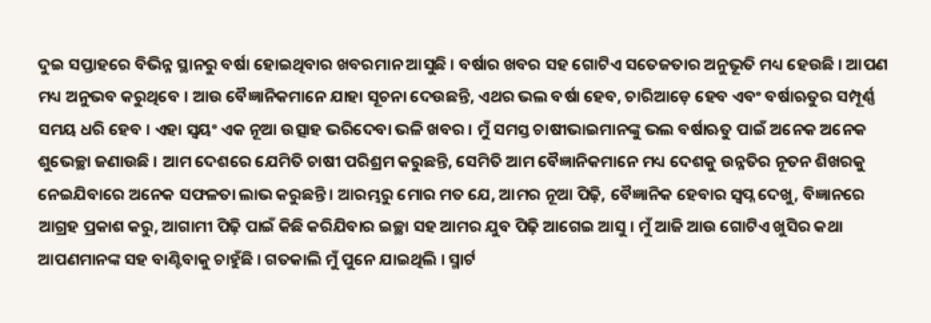ଦୁଇ ସପ୍ତାହରେ ବିଭିନ୍ନ ସ୍ଥାନରୁ ବର୍ଷା ହୋଇଥିବାର ଖବରମାନ ଆସୁଛି । ବର୍ଷାର ଖବର ସହ ଗୋଟିଏ ସତେଜତାର ଅନୁଭୂତି ମଧ୍ୟ ହେଉଛି । ଆପଣ ମଧ୍ୟ ଅନୁଭବ କରୁଥିବେ । ଆଉ ବୈଜ୍ଞାନିକମାନେ ଯାହା ସୂଚନା ଦେଉଛନ୍ତି, ଏଥର ଭଲ ବର୍ଷା ହେବ, ଚାରିଆଡ଼େ ହେବ ଏବଂ ବର୍ଷାଋତୁର ସମ୍ପୂର୍ଣ୍ଣ ସମୟ ଧରି ହେବ । ଏହା ସ୍ୱୟଂ ଏକ ନୂଆ ଉତ୍ସାହ ଭରିଦେବା ଭଳି ଖବର । ମୁଁ ସମସ୍ତ ଚାଷୀଭାଇମାନଙ୍କୁ ଭଲ ବର୍ଷାଋତୁ ପାଇଁ ଅନେକ ଅନେକ ଶୁଭେଚ୍ଛା ଜଣାଉଛି । ଆମ ଦେଶରେ ଯେମିତି ଚାଷୀ ପରିଶ୍ରମ କରୁଛନ୍ତି, ସେମିତି ଆମ ବୈଜ୍ଞାନିକମାନେ ମଧ୍ୟ ଦେଶକୁ ଉନ୍ନତିର ନୂତନ ଶିଖରକୁ ନେଇଯିବାରେ ଅନେକ ସଫଳତା ଲାଭ କରୁଛନ୍ତି । ଆରମ୍ଭରୁ ମୋର ମତ ଯେ, ଆମର ନୂଆ ପିଢ଼ି, ବୈଜ୍ଞାନିକ ହେବାର ସ୍ୱପ୍ନ ଦେଖୁ, ବିଜ୍ଞାନରେ ଆଗ୍ରହ ପ୍ରକାଶ କରୁ, ଆଗାମୀ ପିଢ଼ି ପାଇଁ କିଛି କରିଯିବାର ଇଚ୍ଛା ସହ ଆମର ଯୁବ ପିଢ଼ି ଆଗେଇ ଆସୁ । ମୁଁ ଆଜି ଆଉ ଗୋଟିଏ ଖୁସିର କଥା ଆପଣମାନଙ୍କ ସହ ବାଣ୍ଟିବାକୁ ଚାହୁଁଛି । ଗତକାଲି ମୁଁ ପୁନେ ଯାଇଥିଲି । ସ୍ମାର୍ଟ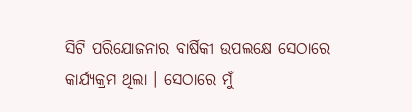ସିଟି ପରିଯୋଜନାର ବାର୍ଷିକୀ ଉପଲକ୍ଷେ ସେଠାରେ କାର୍ଯ୍ୟକ୍ରମ ଥିଲା । ସେଠାରେ ମୁଁ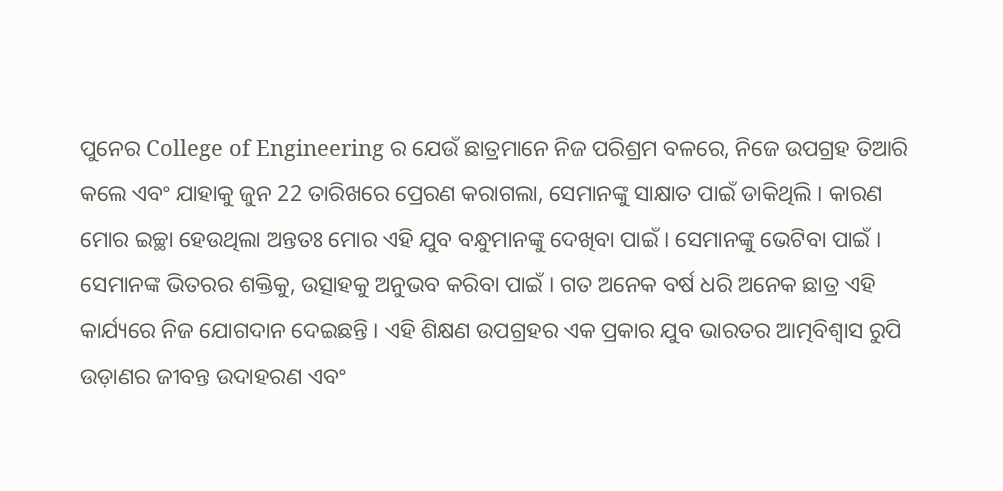ପୁନେର College of Engineering ର ଯେଉଁ ଛାତ୍ରମାନେ ନିଜ ପରିଶ୍ରମ ବଳରେ, ନିଜେ ଉପଗ୍ରହ ତିଆରି କଲେ ଏବଂ ଯାହାକୁ ଜୁନ 22 ତାରିଖରେ ପ୍ରେରଣ କରାଗଲା, ସେମାନଙ୍କୁ ସାକ୍ଷାତ ପାଇଁ ଡାକିଥିଲି । କାରଣ ମୋର ଇଚ୍ଛା ହେଉଥିଲା ଅନ୍ତତଃ ମୋର ଏହି ଯୁବ ବନ୍ଧୁମାନଙ୍କୁ ଦେଖିବା ପାଇଁ । ସେମାନଙ୍କୁ ଭେଟିବା ପାଇଁ । ସେମାନଙ୍କ ଭିତରର ଶକ୍ତିକୁ, ଉତ୍ସାହକୁ ଅନୁଭବ କରିବା ପାଇଁ । ଗତ ଅନେକ ବର୍ଷ ଧରି ଅନେକ ଛାତ୍ର ଏହି କାର୍ଯ୍ୟରେ ନିଜ ଯୋଗଦାନ ଦେଇଛନ୍ତି । ଏହି ଶିକ୍ଷଣ ଉପଗ୍ରହର ଏକ ପ୍ରକାର ଯୁବ ଭାରତର ଆତ୍ମବିଶ୍ୱାସ ରୁପି ଉଡ଼ାଣର ଜୀବନ୍ତ ଉଦାହରଣ ଏବଂ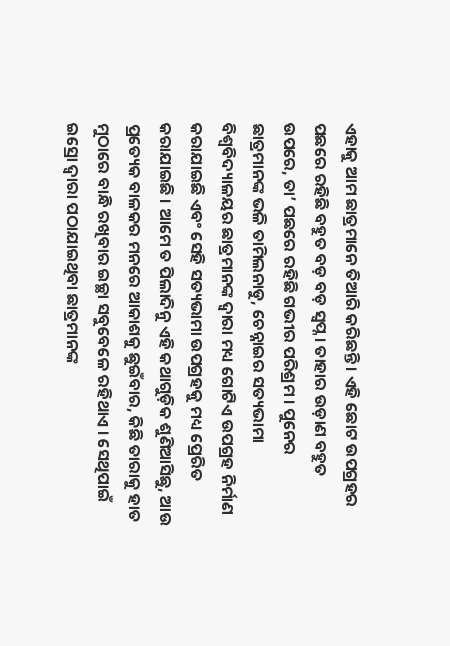ଏହାକୁ ଆମ ଛାତ୍ରମାନେ ତିଆରି କରିଛନ୍ତି । ଏହି ଛୋଟ ଉପଗ୍ରହର ପଛରେ ରହିଛି ବହୁତ ବଡ଼ ବଡ଼ ସ୍ୱପ୍ନ । ତାହାର ଉଡ଼ାଣ ବହୁତ ଉପରେ, ତା’ ପଛରେ ରହିଛି ଗଭୀର ପରିଶ୍ରମ । ପୁନେର ଛାତ୍ରମାନଙ୍କ ଭଳି ତାମିଲନାଡୁ, ଚେନ୍ନାଇର ସତ୍ୟଭାମା ବିଶ୍ୱବିଦ୍ୟାଳୟର ଛାତ୍ରମାନଙ୍କ ଦ୍ୱାରା ମଧ୍ୟ ଗୋଟିଏ ଉପଗ୍ରହ ନିର୍ମାଣ କରାଯାଇଛି ଏବଂ ସେହି ସତ୍ୟଭାମା ଉପଗ୍ରହକୁ ମଧ୍ୟ ପ୍ରେରିତ କରାଯାଇଛି । ଆମେ ତ ପିଲାଦିନୁ ଏହି କଥାଗୁଡ଼ିକ ଶୁଣିଆସିଛୁ, ଆଉ ପ୍ରତ୍ୟେକ ବାଳକର ମନରେ ଆକାଶକୁ ଛୁଇଁବାର, କିଛି ତାରାକୁ ହାତ ମୁଠାରେ ବାନ୍ଧି ରଖିବାର ଇଚ୍ଛା ସବୁବେଳେ ରହିଥାଏ । ସେଥିପାଇଁ ଇସ୍ରୋ ଦ୍ୱାରା ପଠାଯାଇଥିବା ଛାତ୍ରମାନଙ୍କ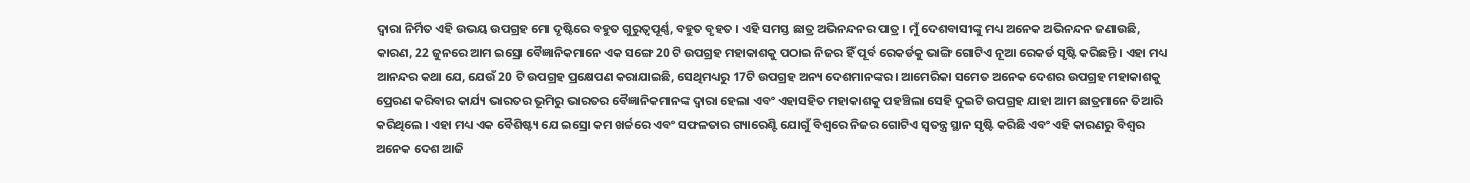ଦ୍ୱାରା ନିର୍ମିତ ଏହି ଉଭୟ ଉପଗ୍ରହ ମୋ ଦୃଷ୍ଟିରେ ବହୁତ ଗୁରୁତ୍ୱପୂର୍ଣ୍ଣ, ବହୁତ ବୃହତ । ଏହି ସମସ୍ତ ଛାତ୍ର ଅଭିନନ୍ଦନର ପାତ୍ର । ମୁଁ ଦେଶବାସୀଙ୍କୁ ମଧ୍ୟ ଅନେକ ଅଭିନନ୍ଦନ ଜଣାଉଛି, କାରଣ, 22 ଜୁନରେ ଆମ ଇସ୍ରୋ ବୈଜ୍ଞାନିକମାନେ ଏକ ସଙ୍ଗେ 20 ଟି ଉପଗ୍ରହ ମହାକାଶକୁ ପଠାଇ ନିଜର ହିଁ ପୂର୍ବ ରେକର୍ଡକୁ ଭାଙ୍ଗି ଗୋଟିଏ ନୂଆ ରେକର୍ଡ ସୃଷ୍ଟି କରିଛନ୍ତି । ଏହା ମଧ୍ୟ ଆନନ୍ଦର କଥା ଯେ, ଯେଉଁ 20 ଟି ଉପଗ୍ରହ ପ୍ରକ୍ଷେପଣ କରାଯାଇଛି, ସେଥିମଧ୍ୟରୁ 17ଟି ଉପଗ୍ରହ ଅନ୍ୟ ଦେଶମାନଙ୍କର । ଆମେରିକା ସମେତ ଅନେକ ଦେଶର ଉପଗ୍ରହ ମହାକାଶକୁ ପ୍ରେରଣ କରିବାର କାର୍ଯ୍ୟ ଭାରତର ଭୂମିରୁ ଭାରତର ବୈଜ୍ଞାନିକମାନଙ୍କ ଦ୍ୱାରା ହେଲା ଏବଂ ଏହାସହିତ ମହାକାଶକୁ ପହଞ୍ଚିଲା ସେହି ଦୁଇଟି ଉପଗ୍ରହ ଯାହା ଆମ ଛାତ୍ରମାନେ ତିଆରି କରିଥିଲେ । ଏହା ମଧ୍ୟ ଏକ ବୈଶିଷ୍ଟ୍ୟ ଯେ ଇସ୍ରୋ କମ ଖର୍ଚ୍ଚରେ ଏବଂ ସଫଳତାର ଗ୍ୟାରେଣ୍ଟି ଯୋଗୁଁ ବିଶ୍ୱରେ ନିଜର ଗୋଟିଏ ସ୍ୱତନ୍ତ୍ର ସ୍ଥାନ ସୃଷ୍ଟି କରିଛି ଏବଂ ଏହି କାରଣରୁ ବିଶ୍ୱର ଅନେକ ଦେଶ ଆଜି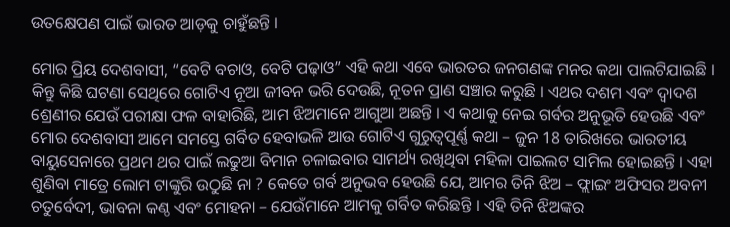ଉତକ୍ଷେପଣ ପାଇଁ ଭାରତ ଆଡ଼କୁ ଚାହୁଁଛନ୍ତି ।

ମୋର ପ୍ରିୟ ଦେଶବାସୀ, “ବେଟି ବଚାଓ, ବେଟି ପଢ଼ାଓ” ଏହି କଥା ଏବେ ଭାରତର ଜନଗଣଙ୍କ ମନର କଥା ପାଲଟିଯାଇଛି । କିନ୍ତୁ କିଛି ଘଟଣା ସେଥିରେ ଗୋଟିଏ ନୂଆ ଜୀବନ ଭରି ଦେଉଛି, ନୂତନ ପ୍ରାଣ ସଞ୍ଚାର କରୁଛି । ଏଥର ଦଶମ ଏବଂ ଦ୍ୱାଦଶ ଶ୍ରେଣୀର ଯେଉଁ ପରୀକ୍ଷା ଫଳ ବାହାରିଛି, ଆମ ଝିଅମାନେ ଆଗୁଆ ଅଛନ୍ତି । ଏ କଥାକୁ ନେଇ ଗର୍ବର ଅନୁଭୂତି ହେଉଛି ଏବଂ ମୋର ଦେଶବାସୀ ଆମେ ସମସ୍ତେ ଗର୍ବିତ ହେବାଭଳି ଆଉ ଗୋଟିଏ ଗୁରୁତ୍ୱପୂର୍ଣ୍ଣ କଥା – ଜୁନ 18 ତାରିଖରେ ଭାରତୀୟ ବାୟୁସେନାରେ ପ୍ରଥମ ଥର ପାଇଁ ଲଢୁଆ ବିମାନ ଚଳାଇବାର ସାମର୍ଥ୍ୟ ରଖିଥିବା ମହିଳା ପାଇଲଟ ସାମିଲ ହୋଇଛନ୍ତି । ଏହା ଶୁଣିବା ମାତ୍ରେ ଲୋମ ଟାଙ୍କୁରି ଉଠୁଛି ନା ? କେତେ ଗର୍ବ ଅନୁଭବ ହେଉଛି ଯେ, ଆମର ତିନି ଝିଅ – ଫ୍ଲାଇଂ ଅଫିସର ଅବନୀ ଚତୁର୍ବେଦୀ, ଭାବନା କଣ୍ଠ ଏବଂ ମୋହନା – ଯେଉଁମାନେ ଆମକୁ ଗର୍ବିତ କରିଛନ୍ତି । ଏହି ତିନି ଝିଅଙ୍କର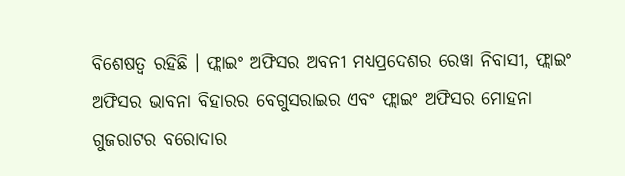ବିଶେଷତ୍ୱ ରହିଛି । ଫ୍ଲାଇଂ ଅଫିସର ଅବନୀ ମଧ୍ୟପ୍ରଦେଶର ରେୱା ନିବାସୀ, ଫ୍ଲାଇଂ ଅଫିସର ଭାବନା ବିହାରର ବେଗୁସରାଇର ଏବଂ ଫ୍ଲାଇଂ ଅଫିସର ମୋହନା ଗୁଜରାଟର ବରୋଦାର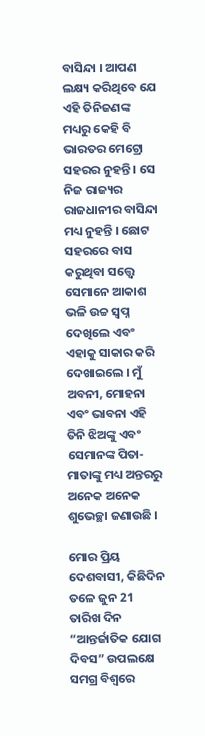ବାସିନ୍ଦା । ଆପଣ ଲକ୍ଷ୍ୟ କରିଥିବେ ଯେ ଏହି ତିନିଜଣଙ୍କ ମଧ୍ୟରୁ କେହି ବି ଭାରତର ମେଟ୍ରୋ ସହରର ନୁହନ୍ତି । ସେ ନିଜ ରାଜ୍ୟର ରାଜଧାନୀର ବାସିନ୍ଦା ମଧ୍ୟ ନୁହନ୍ତି । ଛୋଟ ସହରରେ ବାସ କରୁଥିବା ସତ୍ତ୍ୱେ ସେମାନେ ଆକାଶ ଭଳି ଉଚ୍ଚ ସ୍ୱପ୍ନ ଦେଖିଲେ ଏବଂ ଏହାକୁ ସାକାର କରି ଦେଖାଇଲେ । ମୁଁ ଅବନୀ, ମୋହନା ଏବଂ ଭାବନା ଏହି ତିନି ଝିଅଙ୍କୁ ଏବଂ ସେମାନଙ୍କ ପିତା-ମାତାଙ୍କୁ ମଧ୍ୟ ଅନ୍ତରରୁ ଅନେକ ଅନେକ ଶୁଭେଚ୍ଛା ଜଣାଉଛି ।

ମୋର ପ୍ରିୟ ଦେଶବାସୀ, କିଛିଦିନ ତଳେ ଜୁନ 21 ତାରିଖ ଦିନ “ଆନ୍ତର୍ଜାତିକ ଯୋଗ ଦିବସ” ଉପଲକ୍ଷେ ସମଗ୍ର ବିଶ୍ୱରେ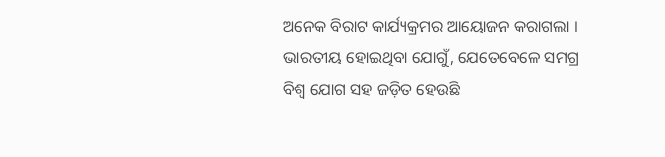ଅନେକ ବିରାଟ କାର୍ଯ୍ୟକ୍ରମର ଆୟୋଜନ କରାଗଲା । ଭାରତୀୟ ହୋଇଥିବା ଯୋଗୁଁ, ଯେତେବେଳେ ସମଗ୍ର ବିଶ୍ୱ ଯୋଗ ସହ ଜଡ଼ିତ ହେଉଛି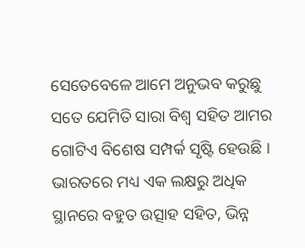ସେତେବେଳେ ଆମେ ଅନୁଭବ କରୁଛୁ ସତେ ଯେମିତି ସାରା ବିଶ୍ୱ ସହିତ ଆମର ଗୋଟିଏ ବିଶେଷ ସମ୍ପର୍କ ସୃଷ୍ଟି ହେଉଛି । ଭାରତରେ ମଧ୍ୟ ଏକ ଲକ୍ଷରୁ ଅଧିକ ସ୍ଥାନରେ ବହୁତ ଉତ୍ସାହ ସହିତ, ଭିନ୍ନ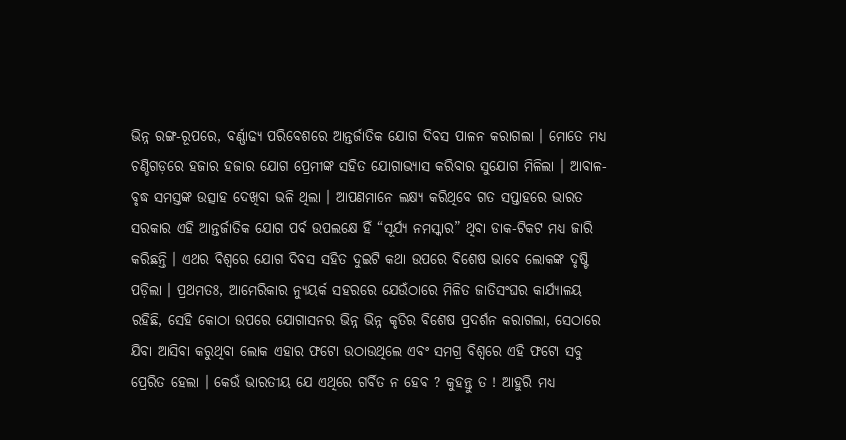ଭିନ୍ନ ରଙ୍ଗ-ରୂପରେ, ବର୍ଣ୍ଣାଢ୍ୟ ପରିବେଶରେ ଆନ୍ତର୍ଜାତିକ ଯୋଗ ଦିବସ ପାଳନ କରାଗଲା । ମୋତେ ମଧ୍ୟ ଚଣ୍ଡିଗଡ଼ରେ ହଜାର ହଜାର ଯୋଗ ପ୍ରେମୀଙ୍କ ସହିତ ଯୋଗାଭ୍ୟାସ କରିବାର ସୁଯୋଗ ମିଳିଲା । ଆବାଳ-ବୃଦ୍ଧ ସମସ୍ତଙ୍କ ଉତ୍ସାହ ଦେଖିବା ଭଳି ଥିଲା । ଆପଣମାନେ ଲକ୍ଷ୍ୟ କରିଥିବେ ଗତ ସପ୍ତାହରେ ଭାରତ ସରକାର ଏହି ଆନ୍ତର୍ଜାତିକ ଯୋଗ ପର୍ବ ଉପଲକ୍ଷେ ହିଁ “ସୂର୍ଯ୍ୟ ନମସ୍କାର” ଥିବା ଡାକ-ଟିକଟ ମଧ୍ୟ ଜାରି କରିଛନ୍ତି । ଏଥର ବିଶ୍ୱରେ ଯୋଗ ଦିବସ ସହିତ ଦୁଇଟି କଥା ଉପରେ ବିଶେଷ ଭାବେ ଲୋକଙ୍କ ଦୃଷ୍ଟି ପଡ଼ିଲା । ପ୍ରଥମତଃ, ଆମେରିକାର ନ୍ୟୁୟର୍କ ସହରରେ ଯେଉଁଠାରେ ମିଳିତ ଜାତିସଂଘର କାର୍ଯ୍ୟାଳୟ ରହିଛି, ସେହି କୋଠା ଉପରେ ଯୋଗାସନର ଭିନ୍ନ ଭିନ୍ନ କୃତିର ବିଶେଷ ପ୍ରଦର୍ଶନ କରାଗଲା, ସେଠାରେ ଯିବା ଆସିବା କରୁଥିବା ଲୋକ ଏହାର ଫଟୋ ଉଠାଉଥିଲେ ଏବଂ ସମଗ୍ର ବିଶ୍ୱରେ ଏହି ଫଟୋ ସବୁ ପ୍ରେରିତ ହେଲା । କେଉଁ ଭାରତୀୟ ଯେ ଏଥିରେ ଗର୍ବିତ ନ ହେବ ? କୁହନ୍ତୁ ତ ! ଆହୁରି ମଧ୍ୟ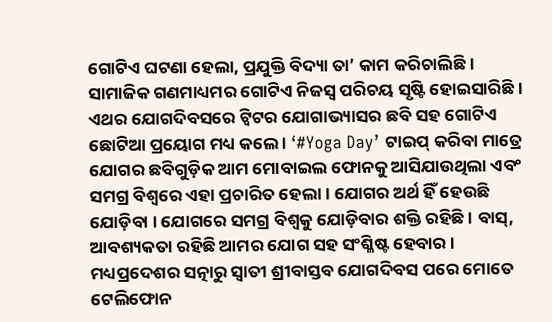ଗୋଟିଏ ଘଟଣା ହେଲା, ପ୍ରଯୁକ୍ତି ବିଦ୍ୟା ତା’ କାମ କରିଚାଲିଛି । ସାମାଜିକ ଗଣମାଧ୍ୟମର ଗୋଟିଏ ନିଜସ୍ୱ ପରିଚୟ ସୃଷ୍ଟି ହୋଇସାରିଛି । ଏଥର ଯୋଗଦିବସରେ ଟ୍ଵିଟର ଯୋଗାଭ୍ୟାସର ଛବି ସହ ଗୋଟିଏ ଛୋଟିଆ ପ୍ରୟୋଗ ମଧ୍ୟ କଲେ । ‘#Yoga Day’ ଟାଇପ୍ କରିବା ମାତ୍ରେ ଯୋଗର ଛବିଗୁଡ଼ିକ ଆମ ମୋବାଇଲ ଫୋନକୁ ଆସିଯାଉଥିଲା ଏବଂ ସମଗ୍ର ବିଶ୍ୱରେ ଏହା ପ୍ରଚାରିତ ହେଲା । ଯୋଗର ଅର୍ଥ ହିଁ ହେଉଛି ଯୋଡ଼ିବା । ଯୋଗରେ ସମଗ୍ର ବିଶ୍ୱକୁ ଯୋଡ଼ିବାର ଶକ୍ତି ରହିଛି । ବାସ୍, ଆବଶ୍ୟକତା ରହିଛି ଆମର ଯୋଗ ସହ ସଂଶ୍ଳିଷ୍ଟ ହେବାର । ମଧ୍ୟପ୍ରଦେଶର ସତ୍ନାରୁ ସ୍ୱାତୀ ଶ୍ରୀବାସ୍ତବ ଯୋଗଦିବସ ପରେ ମୋତେ ଟେଲିଫୋନ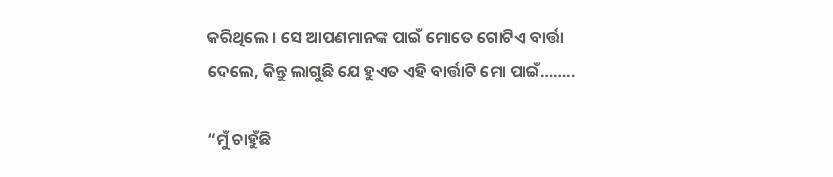କରିଥିଲେ । ସେ ଆପଣମାନଙ୍କ ପାଇଁ ମୋତେ ଗୋଟିଏ ବାର୍ତ୍ତା ଦେଲେ, କିନ୍ତୁ ଲାଗୁଛି ଯେ ହୁଏତ ଏହି ବାର୍ତ୍ତାଟି ମୋ ପାଇଁ……..

“ମୁଁ ଚାହୁଁଛି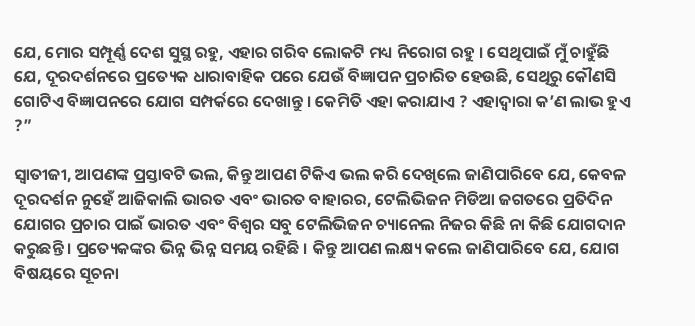ଯେ, ମୋର ସମ୍ପୂର୍ଣ୍ଣ ଦେଶ ସୁସ୍ଥ ରହୁ, ଏହାର ଗରିବ ଲୋକଟି ମଧ୍ୟ ନିରୋଗ ରହୁ । ସେଥିପାଇଁ ମୁଁ ଚାହୁଁଛି ଯେ, ଦୂରଦର୍ଶନରେ ପ୍ରତ୍ୟେକ ଧାରାବାହିକ ପରେ ଯେଉଁ ବିଜ୍ଞାପନ ପ୍ରଚାରିତ ହେଉଛି, ସେଥିରୁ କୌଣସି ଗୋଟିଏ ବିଜ୍ଞାପନରେ ଯୋଗ ସମ୍ପର୍କରେ ଦେଖାନ୍ତୁ । କେମିତି ଏହା କରାଯାଏ ? ଏହାଦ୍ୱାରା କ’ଣ ଲାଭ ହୁଏ ?”

ସ୍ୱାତୀଜୀ, ଆପଣଙ୍କ ପ୍ରସ୍ତାବଟି ଭଲ, କିନ୍ତୁ ଆପଣ ଟିକିଏ ଭଲ କରି ଦେଖିଲେ ଜାଣିପାରିବେ ଯେ, କେବଳ ଦୂରଦର୍ଶନ ନୁହେଁ ଆଜିକାଲି ଭାରତ ଏବଂ ଭାରତ ବାହାରର, ଟେଲିଭିଜନ ମିଡିଆ ଜଗତରେ ପ୍ରତିଦିନ ଯୋଗର ପ୍ରଚାର ପାଇଁ ଭାରତ ଏବଂ ବିଶ୍ୱର ସବୁ ଟେଲିଭିଜନ ଚ୍ୟାନେଲ ନିଜର କିଛି ନା କିଛି ଯୋଗଦାନ କରୁଛନ୍ତି । ପ୍ରତ୍ୟେକଙ୍କର ଭିନ୍ନ ଭିନ୍ନ ସମୟ ରହିଛି । କିନ୍ତୁ ଆପଣ ଲକ୍ଷ୍ୟ କଲେ ଜାଣିପାରିବେ ଯେ, ଯୋଗ ବିଷୟରେ ସୂଚନା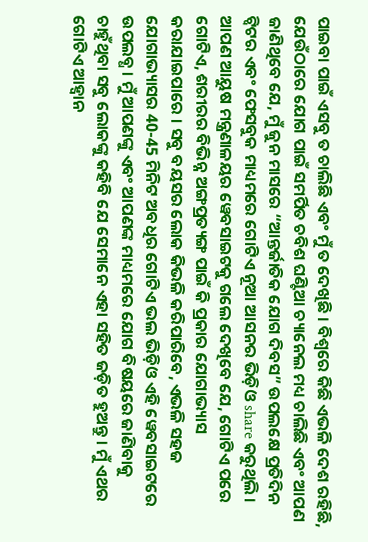ପାଇବା ପାଇଁ ଏସବୁ ତ ଚାଲିଛି ଏବଂ ମୁଁ ତ ଦେଖିଛି । ବିଶ୍ୱରେ କିଛି ଏଭଳି ଦେଶ ରହିଛି, ଯେଉଁଠାରେ ଯୋଗ ପାଇଁ ସମର୍ପିତ ଚବିଶ ଘଣ୍ଟିଆ ଚ୍ୟାନେଲ ମଧ୍ୟ ଚାଲିଛି ଏବଂ ଆପଣ ଜାଣିଥିବେ ଯେ, ମୁଁ ଜୁନ ମାସରେ “ଆନ୍ତର୍ଜାତିକ ଯୋଗ ଦିବସ” ଉପଲକ୍ଷେ ପ୍ରତିଦିନ ଟ୍ଵିଟର ଏବଂ ଫେସବୁକ ମାଧ୍ୟମରେ ଗୋଟିଏ ନୂଆ ଆସନର ଭିଡ଼ିଓ share କରୁଥିଲି । ଆପଣ ଆୟୁଷ ମନ୍ତ୍ରଣାଳୟର ୱେବସାଇଟକୁ ଗଲେ ଦେଖିବେ ଯେ, ଗୋଟିଏ ପରେ ଗୋଟିଏ, ଶରୀରର ବିଭିନ୍ନ ଅଙ୍ଗପ୍ରତ୍ୟଙ୍ଗ ପାଇଁ କି ପ୍ରକାର ଯୋଗାଭ୍ୟାସ କରାଯାଇପାରେ । ସବୁ ବୟସର ଲୋକ କିଭଳି କରିପାରିବେ, ଏଭଳି ସହଜ ଯୋଗାଭ୍ୟାସର 40-45 ମିନିଟ ଅବଧିର ଗୋଟିଏ ଭଲ ଭିଡ଼ିଓ ଏହି ୱେବସାଇଟରେ ଉପଲବ୍ଧ । ମୁଁ ଆପଣଙ୍କୁ ଏବଂ ଆପଣଙ୍କ ମାଧ୍ୟମରେ ଯୋଗ ବିଷୟରେ ଜାଣିବାକୁ ଚାହୁଁଥିବା ସବୁ ଲୋକଙ୍କୁ କହିବି ଯେ ସେମାନେ ଏହା ସହିତ ଜଡ଼ିତ ହୁଅନ୍ତୁ । ମୁଁ ଏଥର ଗୋଟିଏ ଆହ୍ୱାନ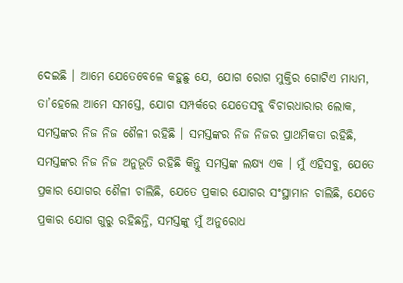ଦେଇଛି । ଆମେ ଯେତେବେଳେ କହୁଛୁ ଯେ, ଯୋଗ ରୋଗ ମୁକ୍ତିର ଗୋଟିଏ ମାଧ୍ୟମ, ତା’ହେଲେ ଆମେ ସମସ୍ତେ, ଯୋଗ ସମ୍ପର୍କରେ ଯେତେସବୁ ବିଚାରଧାରାର ଲୋକ, ସମସ୍ତଙ୍କର ନିଜ ନିଜ ଶୈଳୀ ରହିଛି । ସମସ୍ତଙ୍କର ନିଜ ନିଜର ପ୍ରାଥମିକତା ରହିଛି, ସମସ୍ତଙ୍କର ନିଜ ନିଜ ଅନୁଭୂତି ରହିଛି କିନ୍ତୁ ସମସ୍ତଙ୍କ ଲକ୍ଷ୍ୟ ଏକ । ମୁଁ ଏହିସବୁ, ଯେତେ ପ୍ରକାର ଯୋଗର ଶୈଳୀ ଚାଲିଛି, ଯେତେ ପ୍ରକାର ଯୋଗର ସଂସ୍ଥାମାନ ଚାଲିଛି, ଯେତେ ପ୍ରକାର ଯୋଗ ଗୁରୁ ରହିଛନ୍ତି, ସମସ୍ତଙ୍କୁ ମୁଁ ଅନୁରୋଧ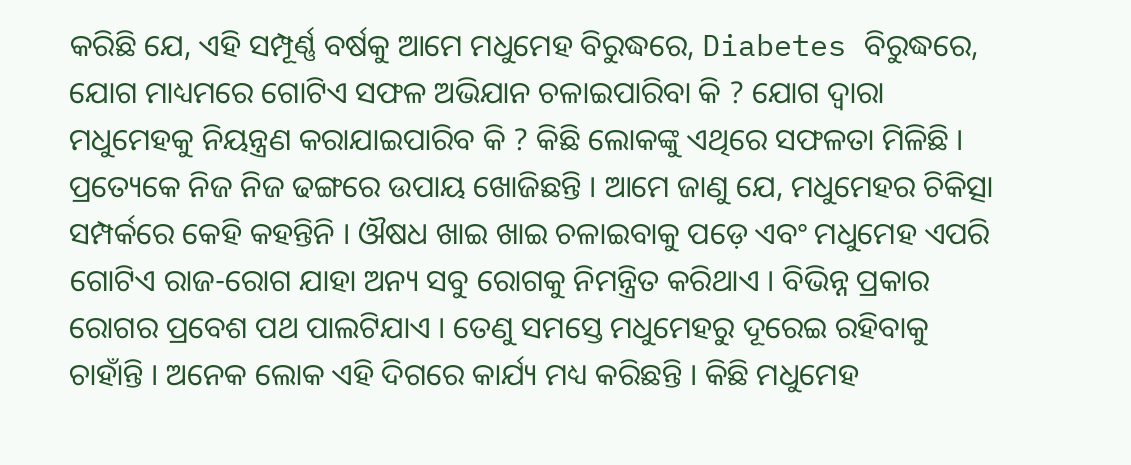କରିଛି ଯେ, ଏହି ସମ୍ପୂର୍ଣ୍ଣ ବର୍ଷକୁ ଆମେ ମଧୁମେହ ବିରୁଦ୍ଧରେ, Diabetes ବିରୁଦ୍ଧରେ, ଯୋଗ ମାଧ୍ୟମରେ ଗୋଟିଏ ସଫଳ ଅଭିଯାନ ଚଳାଇପାରିବା କି ? ଯୋଗ ଦ୍ୱାରା ମଧୁମେହକୁ ନିୟନ୍ତ୍ରଣ କରାଯାଇପାରିବ କି ? କିଛି ଲୋକଙ୍କୁ ଏଥିରେ ସଫଳତା ମିଳିଛି । ପ୍ରତ୍ୟେକେ ନିଜ ନିଜ ଢଙ୍ଗରେ ଉପାୟ ଖୋଜିଛନ୍ତି । ଆମେ ଜାଣୁ ଯେ, ମଧୁମେହର ଚିକିତ୍ସା ସମ୍ପର୍କରେ କେହି କହନ୍ତିନି । ଔଷଧ ଖାଇ ଖାଇ ଚଳାଇବାକୁ ପଡ଼େ ଏବଂ ମଧୁମେହ ଏପରି ଗୋଟିଏ ରାଜ-ରୋଗ ଯାହା ଅନ୍ୟ ସବୁ ରୋଗକୁ ନିମନ୍ତ୍ରିତ କରିଥାଏ । ବିଭିନ୍ନ ପ୍ରକାର ରୋଗର ପ୍ରବେଶ ପଥ ପାଲଟିଯାଏ । ତେଣୁ ସମସ୍ତେ ମଧୁମେହରୁ ଦୂରେଇ ରହିବାକୁ ଚାହାଁନ୍ତି । ଅନେକ ଲୋକ ଏହି ଦିଗରେ କାର୍ଯ୍ୟ ମଧ୍ୟ କରିଛନ୍ତି । କିଛି ମଧୁମେହ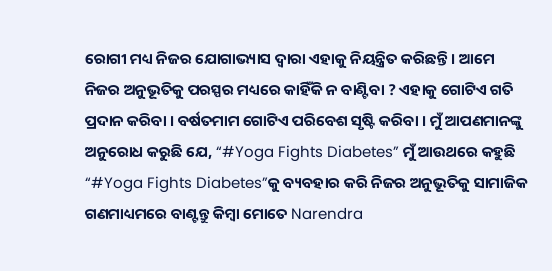ରୋଗୀ ମଧ୍ୟ ନିଜର ଯୋଗାଭ୍ୟାସ ଦ୍ୱାରା ଏହାକୁ ନିୟନ୍ତ୍ରିତ କରିଛନ୍ତି । ଆମେ ନିଜର ଅନୁଭୂତିକୁ ପରସ୍ପର ମଧ୍ୟରେ କାହିଁକି ନ ବାଣ୍ଟିବା ? ଏହାକୁ ଗୋଟିଏ ଗତି ପ୍ରଦାନ କରିବା । ବର୍ଷତମାମ ଗୋଟିଏ ପରିବେଶ ସୃଷ୍ଟି କରିବା । ମୁଁ ଆପଣମାନଙ୍କୁ ଅନୁରୋଧ କରୁଛି ଯେ, “#Yoga Fights Diabetes” ମୁଁ ଆଉଥରେ କହୁଛି “#Yoga Fights Diabetes”କୁ ବ୍ୟବହାର କରି ନିଜର ଅନୁଭୂତିକୁ ସାମାଜିକ ଗଣମାଧ୍ୟମରେ ବାଣ୍ଟନ୍ତୁ କିମ୍ବା ମୋତେ Narendra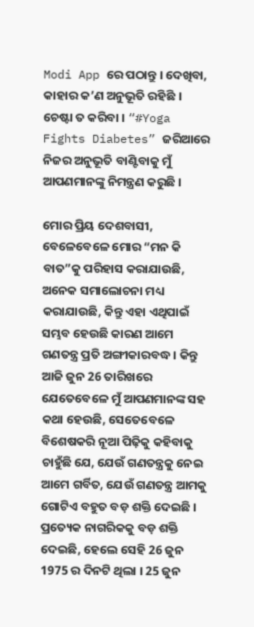Modi App ରେ ପଠାନ୍ତୁ । ଦେଖିବା, କାହାର କ’ଣ ଅନୁଭୂତି ରହିଛି । ଚେଷ୍ଟା ତ କରିବା । “#Yoga Fights Diabetes” ଜରିଆରେ ନିଜର ଅନୁଭୂତି ବାଣ୍ଟିବାକୁ ମୁଁ ଆପଣମାନଙ୍କୁ ନିମନ୍ତ୍ରଣ କରୁଛି ।

ମୋର ପ୍ରିୟ ଦେଶବାସୀ, ବେଳେବେଳେ ମୋର “ମନ କି ବାତ”କୁ ପରିହାସ କରାଯାଉଛି, ଅନେକ ସମାଲୋଚନା ମଧ୍ୟ କରାଯାଉଛି, କିନ୍ତୁ ଏହା ଏଥିପାଇଁ ସମ୍ଭବ ହେଉଛି କାରଣ ଆମେ ଗଣତନ୍ତ୍ର ପ୍ରତି ଅଙ୍ଗୀକାରବଦ୍ଧ । କିନ୍ତୁ ଆଜି ଜୁନ 26 ତାରିଖରେ ଯେତେବେଳେ ମୁଁ ଆପଣମାନଙ୍କ ସହ କଥା ହେଉଛି, ସେତେବେଳେ ବିଶେଷକରି ନୂଆ ପିଢ଼ିକୁ କହିବାକୁ ଚାହୁଁଛି ଯେ, ଯେଉଁ ଗଣତନ୍ତ୍ରକୁ ନେଇ ଆମେ ଗର୍ବିତ, ଯେଉଁ ଗଣତନ୍ତ୍ର ଆମକୁ ଗୋଟିଏ ବହୁତ ବଡ଼ ଶକ୍ତି ଦେଇଛି । ପ୍ରତ୍ୟେକ ନାଗରିକକୁ ବଡ଼ ଶକ୍ତି ଦେଇଛି, ହେଲେ ସେହି 26 ଜୁନ 1975 ର ଦିନଟି ଥିଲା । 25 ଜୁନ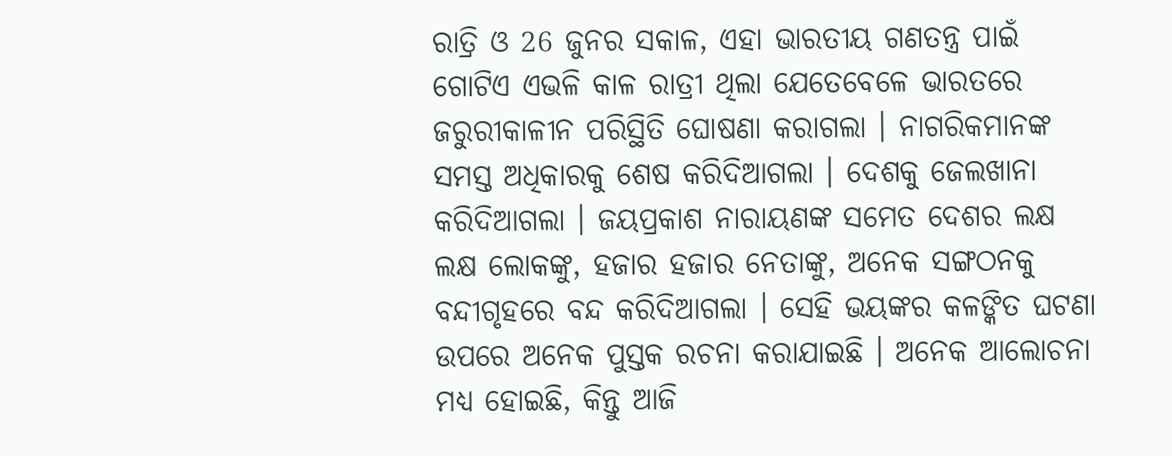ରାତ୍ରି ଓ 26 ଜୁନର ସକାଳ, ଏହା ଭାରତୀୟ ଗଣତନ୍ତ୍ର ପାଇଁ ଗୋଟିଏ ଏଭଳି କାଳ ରାତ୍ରୀ ଥିଲା ଯେତେବେଳେ ଭାରତରେ ଜରୁରୀକାଳୀନ ପରିସ୍ଥିତି ଘୋଷଣା କରାଗଲା । ନାଗରିକମାନଙ୍କ ସମସ୍ତ ଅଧିକାରକୁ ଶେଷ କରିଦିଆଗଲା । ଦେଶକୁ ଜେଲଖାନା କରିଦିଆଗଲା । ଜୟପ୍ରକାଶ ନାରାୟଣଙ୍କ ସମେତ ଦେଶର ଲକ୍ଷ ଲକ୍ଷ ଲୋକଙ୍କୁ, ହଜାର ହଜାର ନେତାଙ୍କୁ, ଅନେକ ସଙ୍ଗଠନକୁ ବନ୍ଦୀଗୃହରେ ବନ୍ଦ କରିଦିଆଗଲା । ସେହି ଭୟଙ୍କର କଳଙ୍କିତ ଘଟଣା ଉପରେ ଅନେକ ପୁସ୍ତକ ରଚନା କରାଯାଇଛି । ଅନେକ ଆଲୋଚନା ମଧ୍ୟ ହୋଇଛି, କିନ୍ତୁ ଆଜି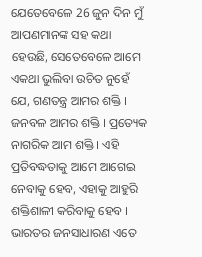ଯେତେବେଳେ 26 ଜୁନ ଦିନ ମୁଁ ଆପଣମାନଙ୍କ ସହ କଥା ହେଉଛି, ସେତେବେଳେ ଆମେ ଏକଥା ଭୁଲିବା ଉଚିତ ନୁହେଁ ଯେ, ଗଣତନ୍ତ୍ର ଆମର ଶକ୍ତି । ଜନବଳ ଆମର ଶକ୍ତି । ପ୍ରତ୍ୟେକ ନାଗରିକ ଆମ ଶକ୍ତି । ଏହି ପ୍ରତିବଦ୍ଧତାକୁ ଆମେ ଆଗେଇ ନେବାକୁ ହେବ, ଏହାକୁ ଆହୁରି ଶକ୍ତିଶାଳୀ କରିବାକୁ ହେବ । ଭାରତର ଜନସାଧାରଣ ଏତେ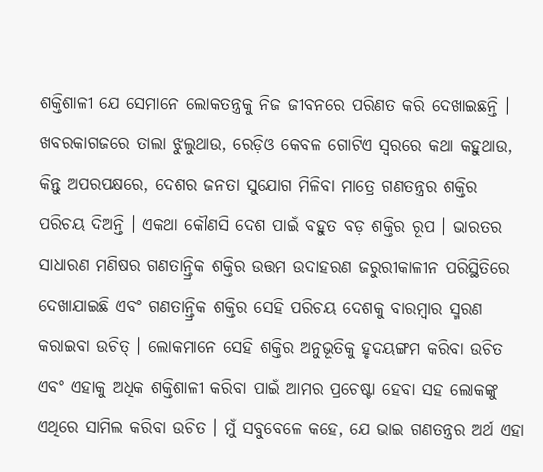ଶକ୍ତିଶାଳୀ ଯେ ସେମାନେ ଲୋକତନ୍ତ୍ରକୁ ନିଜ ଜୀବନରେ ପରିଣତ କରି ଦେଖାଇଛନ୍ତି । ଖବରକାଗଜରେ ତାଲା ଝୁଲୁଥାଉ, ରେଡ଼ିଓ କେବଳ ଗୋଟିଏ ସ୍ୱରରେ କଥା କହୁଥାଉ, କିନ୍ତୁ ଅପରପକ୍ଷରେ, ଦେଶର ଜନତା ସୁଯୋଗ ମିଳିବା ମାତ୍ରେ ଗଣତନ୍ତ୍ରର ଶକ୍ତିର ପରିଚୟ ଦିଅନ୍ତି । ଏକଥା କୌଣସି ଦେଶ ପାଇଁ ବହୁତ ବଡ଼ ଶକ୍ତିର ରୂପ । ଭାରତର ସାଧାରଣ ମଣିଷର ଗଣତାନ୍ତ୍ରିକ ଶକ୍ତିର ଉତ୍ତମ ଉଦାହରଣ ଜରୁରୀକାଳୀନ ପରିସ୍ଥିତିରେ ଦେଖାଯାଇଛି ଏବଂ ଗଣତାନ୍ତ୍ରିକ ଶକ୍ତିର ସେହି ପରିଚୟ ଦେଶକୁ ବାରମ୍ବାର ସ୍ମରଣ କରାଇବା ଉଚିତ୍ । ଲୋକମାନେ ସେହି ଶକ୍ତିର ଅନୁଭୂତିକୁ ହୃଦୟଙ୍ଗମ କରିବା ଉଚିତ ଏବଂ ଏହାକୁ ଅଧିକ ଶକ୍ତିଶାଳୀ କରିବା ପାଇଁ ଆମର ପ୍ରଚେଷ୍ଟା ହେବା ସହ ଲୋକଙ୍କୁ ଏଥିରେ ସାମିଲ କରିବା ଉଚିତ । ମୁଁ ସବୁବେଳେ କହେ, ଯେ ଭାଇ ଗଣତନ୍ତ୍ରର ଅର୍ଥ ଏହା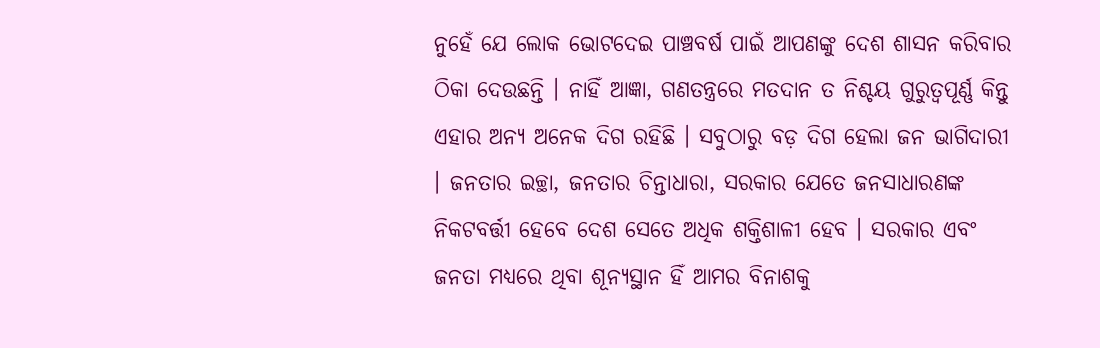ନୁହେଁ ଯେ ଲୋକ ଭୋଟଦେଇ ପାଞ୍ଚବର୍ଷ ପାଇଁ ଆପଣଙ୍କୁ ଦେଶ ଶାସନ କରିବାର ଠିକା ଦେଉଛନ୍ତି । ନାହିଁ ଆଜ୍ଞା, ଗଣତନ୍ତ୍ରରେ ମତଦାନ ତ ନିଶ୍ଚୟ ଗୁରୁତ୍ୱପୂର୍ଣ୍ଣ କିନ୍ତୁ ଏହାର ଅନ୍ୟ ଅନେକ ଦିଗ ରହିଛି । ସବୁଠାରୁ ବଡ଼ ଦିଗ ହେଲା ଜନ ଭାଗିଦାରୀ । ଜନତାର ଇଚ୍ଛା, ଜନତାର ଚିନ୍ତାଧାରା, ସରକାର ଯେତେ ଜନସାଧାରଣଙ୍କ ନିକଟବର୍ତ୍ତୀ ହେବେ ଦେଶ ସେତେ ଅଧିକ ଶକ୍ତିଶାଳୀ ହେବ । ସରକାର ଏବଂ ଜନତା ମଧ୍ୟରେ ଥିବା ଶୂନ୍ୟସ୍ଥାନ ହିଁ ଆମର ବିନାଶକୁ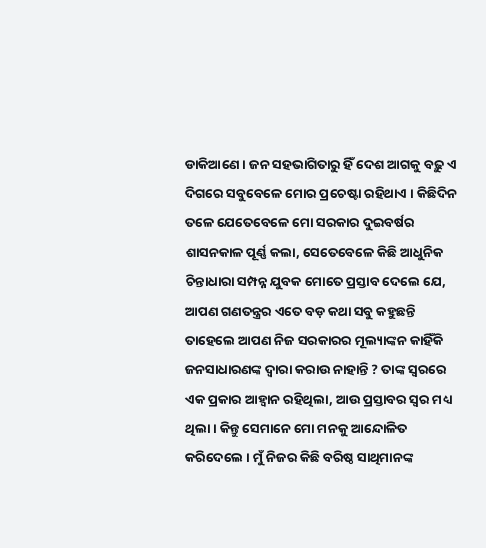ଡାକିଆଣେ । ଜନ ସହଭାଗିତାରୁ ହିଁ ଦେଶ ଆଗକୁ ବଢ଼ୁ ଏ ଦିଗରେ ସବୁବେଳେ ମୋର ପ୍ରଚେଷ୍ଟା ରହିଥାଏ । କିଛିଦିନ ତଳେ ଯେତେବେଳେ ମୋ ସରକାର ଦୁଇବର୍ଷର ଶାସନକାଳ ପୂର୍ଣ୍ଣ କଲା, ସେତେବେଳେ କିଛି ଆଧୁନିକ ଚିନ୍ତାଧାରା ସମ୍ପନ୍ନ ଯୁବକ ମୋତେ ପ୍ରସ୍ତାବ ଦେଲେ ଯେ, ଆପଣ ଗଣତନ୍ତ୍ରର ଏତେ ବଡ଼ କଥା ସବୁ କହୁଛନ୍ତି ତାହେଲେ ଆପଣ ନିଜ ସରକାରର ମୂଲ୍ୟାଙ୍କନ କାହିଁକି ଜନସାଧାରଣଙ୍କ ଦ୍ୱାରା କରାଉ ନାହାନ୍ତି ? ତାଙ୍କ ସ୍ୱରରେ ଏକ ପ୍ରକାର ଆହ୍ୱାନ ରହିଥିଲା, ଆଉ ପ୍ରସ୍ତାବର ସ୍ୱର ମଧ୍ୟ ଥିଲା । କିନ୍ତୁ ସେମାନେ ମୋ ମନକୁ ଆନ୍ଦୋଳିତ କରିଦେଲେ । ମୁଁ ନିଜର କିଛି ବରିଷ୍ଠ ସାଥିମାନଙ୍କ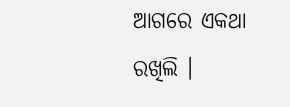ଆଗରେ ଏକଥା ରଖିଲି ।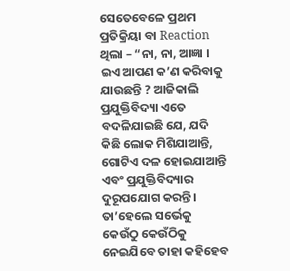ସେତେବେଳେ ପ୍ରଥମ ପ୍ରତିକ୍ରିୟା ବା Reaction ଥିଲା – “ନା, ନା, ଆଜ୍ଞା । ଇଏ ଆପଣ କ’ଣ କରିବାକୁ ଯାଉଛନ୍ତି ? ଆଜିକାଲି ପ୍ରଯୁକ୍ତିବିଦ୍ୟା ଏତେ ବଦଳିଯାଇଛି ଯେ, ଯଦି କିଛି ଲୋକ ମିଶିଯାଆନ୍ତି, ଗୋଟିଏ ଦଳ ହୋଇଯାଆନ୍ତି ଏବଂ ପ୍ରଯୁକ୍ତିବିଦ୍ୟାର ଦୁରୂପଯୋଗ କରନ୍ତି । ତା’ହେଲେ ସର୍ଭେକୁ କେଉଁଠୁ କେଉଁଠିକୁ ନେଇଯିବେ ତାହା କହିହେବ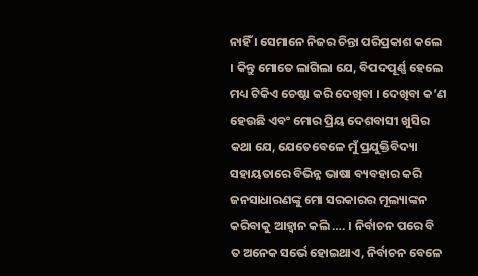ନାହିଁ । ସେମାନେ ନିଜର ଚିନ୍ତା ପରିପ୍ରକାଶ କଲେ । କିନ୍ତୁ ମୋତେ ଲାଗିଲା ଯେ, ବିପଦପୂର୍ଣ୍ଣ ହେଲେ ମଧ୍ୟ ଟିକିଏ ଚେଷ୍ଟା କରି ଦେଖିବା । ଦେଖିବା କ’ଣ ହେଉଛି ଏବଂ ମୋର ପ୍ରିୟ ଦେଶବାସୀ ଖୁସିର କଥା ଯେ, ଯେତେବେଳେ ମୁଁ ପ୍ରଯୁକ୍ତିବିଦ୍ୟା ସହାୟତାରେ ବିଭିନ୍ନ ଭାଷା ବ୍ୟବହାର କରି ଜନସାଧାରଣଙ୍କୁ ମୋ ସରକାରର ମୂଲ୍ୟାଙ୍କନ କରିବାକୁ ଆହ୍ୱାନ କଲି …. । ନିର୍ବାଚନ ପରେ ବି ତ ଅନେକ ସର୍ଭେ ହୋଇଥାଏ, ନିର୍ବାଚନ ବେଳେ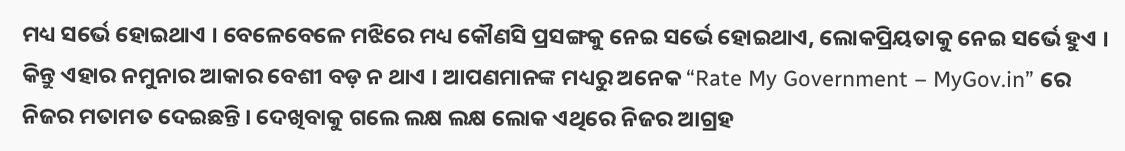ମଧ୍ୟ ସର୍ଭେ ହୋଇଥାଏ । ବେଳେବେଳେ ମଝିରେ ମଧ୍ୟ କୌଣସି ପ୍ରସଙ୍ଗକୁ ନେଇ ସର୍ଭେ ହୋଇଥାଏ, ଲୋକପ୍ରିୟତାକୁ ନେଇ ସର୍ଭେ ହୁଏ । କିନ୍ତୁ ଏହାର ନମୁନାର ଆକାର ବେଶୀ ବଡ଼ ନ ଥାଏ । ଆପଣମାନଙ୍କ ମଧ୍ୟରୁ ଅନେକ “Rate My Government – MyGov.in” ରେ ନିଜର ମତାମତ ଦେଇଛନ୍ତି । ଦେଖିବାକୁ ଗଲେ ଲକ୍ଷ ଲକ୍ଷ ଲୋକ ଏଥିରେ ନିଜର ଆଗ୍ରହ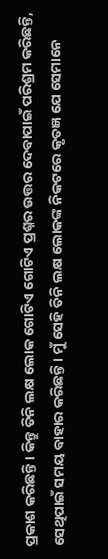ପ୍ରକାଶ କରିଛନ୍ତି । କିନ୍ତୁ ତିନି ଲକ୍ଷ ଲୋକ ଗୋଟିଏ ଗୋଟିଏ ପ୍ରଶ୍ନର ଉତ୍ତର ଦେବାପାଇଁ ପରିଶ୍ରମ କରିଛନ୍ତି, ସେଥିପାଇଁ ସମୟ ବାହାର କରିଛନ୍ତି । ମୁଁ ସେହି ତିନି ଲକ୍ଷ ଲୋକଙ୍କ ନିକଟରେ କୃତଜ୍ଞ ଯେ ସେମାନେ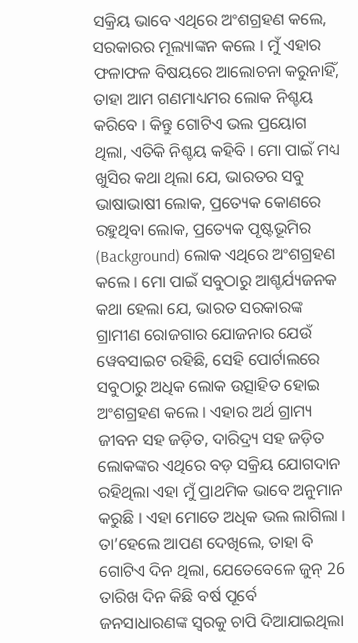ସକ୍ରିୟ ଭାବେ ଏଥିରେ ଅଂଶଗ୍ରହଣ କଲେ, ସରକାରର ମୂଲ୍ୟାଙ୍କନ କଲେ । ମୁଁ ଏହାର ଫଳାଫଳ ବିଷୟରେ ଆଲୋଚନା କରୁନାହିଁ, ତାହା ଆମ ଗଣମାଧ୍ୟମର ଲୋକ ନିଶ୍ଚୟ କରିବେ । କିନ୍ତୁ ଗୋଟିଏ ଭଲ ପ୍ରୟୋଗ ଥିଲା, ଏତିକି ନିଶ୍ଚୟ କହିବି । ମୋ ପାଇଁ ମଧ୍ୟ ଖୁସିର କଥା ଥିଲା ଯେ, ଭାରତର ସବୁ ଭାଷାଭାଷୀ ଲୋକ, ପ୍ରତ୍ୟେକ କୋଣରେ ରହୁଥିବା ଲୋକ, ପ୍ରତ୍ୟେକ ପୃଷ୍ଟଭୂମିର (Background) ଲୋକ ଏଥିରେ ଅଂଶଗ୍ରହଣ କଲେ । ମୋ ପାଇଁ ସବୁଠାରୁ ଆଶ୍ଚର୍ଯ୍ୟଜନକ କଥା ହେଲା ଯେ, ଭାରତ ସରକାରଙ୍କ ଗ୍ରାମୀଣ ରୋଜଗାର ଯୋଜନାର ଯେଉଁ ୱେବସାଇଟ ରହିଛି, ସେହି ପୋର୍ଟାଲରେ ସବୁଠାରୁ ଅଧିକ ଲୋକ ଉତ୍ସାହିତ ହୋଇ ଅଂଶଗ୍ରହଣ କଲେ । ଏହାର ଅର୍ଥ ଗ୍ରାମ୍ୟ ଜୀବନ ସହ ଜଡ଼ିତ, ଦାରିଦ୍ର୍ୟ ସହ ଜଡ଼ିତ ଲୋକଙ୍କର ଏଥିରେ ବଡ଼ ସକ୍ରିୟ ଯୋଗଦାନ ରହିଥିଲା ଏହା ମୁଁ ପ୍ରାଥମିକ ଭାବେ ଅନୁମାନ କରୁଛି । ଏହା ମୋତେ ଅଧିକ ଭଲ ଲାଗିଲା । ତା’ହେଲେ ଆପଣ ଦେଖିଲେ, ତାହା ବି ଗୋଟିଏ ଦିନ ଥିଲା, ଯେତେବେଳେ ଜୁନ୍ 26 ତାରିଖ ଦିନ କିଛି ବର୍ଷ ପୂର୍ବେ ଜନସାଧାରଣଙ୍କ ସ୍ୱରକୁ ଚାପି ଦିଆଯାଇଥିଲା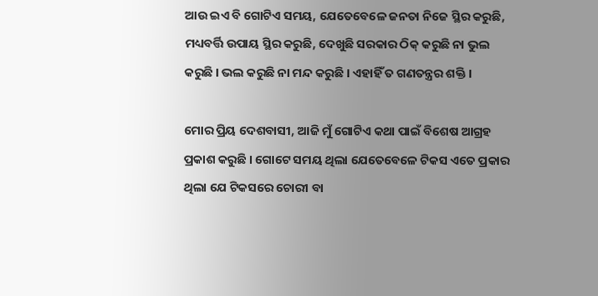ଆଉ ଇଏ ବି ଗୋଟିଏ ସମୟ, ଯେତେବେଳେ ଜନତା ନିଜେ ସ୍ଥିର କରୁଛି, ମଧ୍ୟବର୍ତ୍ତି ଉପାୟ ସ୍ଥିର କରୁଛି, ଦେଖୁଛି ସରକାର ଠିକ୍ କରୁଛି ନା ଭୁଲ କରୁଛି । ଭଲ କରୁଛି ନା ମନ୍ଦ କରୁଛି । ଏହାହିଁ ତ ଗଣତନ୍ତ୍ରର ଶକ୍ତି ।

ମୋର ପ୍ରିୟ ଦେଶବାସୀ, ଆଜି ମୁଁ ଗୋଟିଏ କଥା ପାଇଁ ବିଶେଷ ଆଗ୍ରହ ପ୍ରକାଶ କରୁଛି । ଗୋଟେ ସମୟ ଥିଲା ଯେତେବେଳେ ଟିକସ ଏତେ ପ୍ରକାର ଥିଲା ଯେ ଟିକସରେ ଚୋରୀ ବା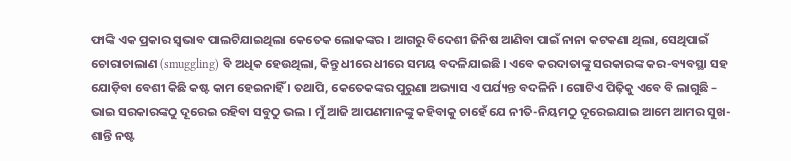ଫାଙ୍କି ଏକ ପ୍ରକାର ସ୍ୱଭାବ ପାଲଟିଯାଇଥିଲା କେତେକ ଲୋକଙ୍କର । ଆଗରୁ ବିଦେଶୀ ଜିନିଷ ଆଣିବା ପାଇଁ ନାନା କଟକଣା ଥିଲା, ସେଥିପାଇଁ ଚୋରାଚାଲାଣ (smuggling) ବି ଅଧିକ ହେଉଥିଲା, କିନ୍ତୁ ଧୀରେ ଧୀରେ ସମୟ ବଦଳିଯାଇଛି । ଏବେ କରଦାତାଙ୍କୁ ସରକାରଙ୍କ କର-ବ୍ୟବସ୍ଥା ସହ ଯୋଡ଼ିବା ବେଶୀ କିଛି କଷ୍ଟ କାମ ହେଇନାହିଁ । ତଥାପି, କେତେକଙ୍କର ପୁରୁଣା ଅଭ୍ୟାସ ଏ ପର୍ଯ୍ୟନ୍ତ ବଦଳିନି । ଗୋଟିଏ ପିଢ଼ିକୁ ଏବେ ବି ଲାଗୁଛି – ଭାଇ ସରକାରଙ୍କଠୁ ଦୂରେଇ ରହିବା ସବୁଠୁ ଭଲ । ମୁଁ ଆଜି ଆପଣମାନଙ୍କୁ କହିବାକୁ ଚାହେଁ ଯେ ନୀତି-ନିୟମଠୁ ଦୂରେଇଯାଇ ଆମେ ଆମର ସୁଖ-ଶାନ୍ତି ନଷ୍ଟ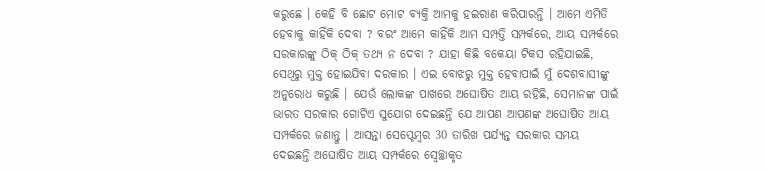କରୁଛେ । କେହି ବି ଛୋଟ ମୋଟ ବ୍ୟକ୍ତି ଆମକୁ ହଇରାଣ କରିପାରନ୍ତି । ଆମେ ଏମିତି ହେବାକୁ କାହିଁକି ଦେବା ? ବରଂ ଆମେ କାହିଁକି ଆମ ସମ୍ପତ୍ତି ସମ୍ପର୍କରେ, ଆୟ ସମ୍ପର୍କରେ ସରକାରଙ୍କୁ ଠିକ୍ ଠିକ୍ ତଥ୍ୟ ନ ଦେବା ? ଯାହା କିଛି ବକେୟା ଟିକସ ରହିଯାଇଛି, ସେଥିରୁ ମୁକ୍ତ ହୋଇଯିବା ଦରକାର । ଏଇ ବୋଝରୁ ମୁକ୍ତ ହେବାପାଇଁ ମୁଁ ଦେଶବାସୀଙ୍କୁ ଅନୁରୋଧ କରୁଛି । ଯେଉଁ ଲୋକଙ୍କ ପାଖରେ ଅଘୋଷିତ ଆୟ ରହିଛି, ସେମାନଙ୍କ ପାଇଁ ଭାରତ ସରକାର ଗୋଟିଏ ସୁଯୋଗ ଦେଇଛନ୍ତି ଯେ ଆପଣ ଆପଣଙ୍କ ଅଘୋଷିତ ଆୟ ସମ୍ପର୍କରେ ଜଣାନ୍ତୁ । ଆସନ୍ତା ସେପ୍ଟେମ୍ବର 30 ତାରିଖ ପର୍ଯ୍ୟନ୍ତ ସରକାର ସମୟ ଦେଇଛନ୍ତି ଅଘୋଷିତ ଆୟ ସମ୍ପର୍କରେ ସ୍ୱେଚ୍ଛାକୃତ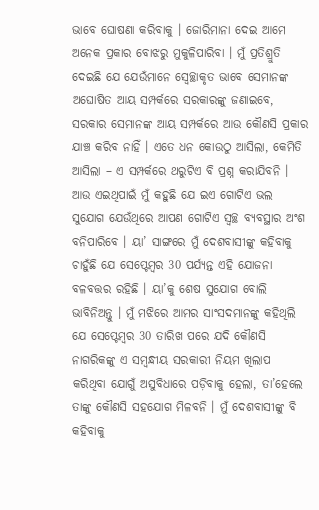ଭାବେ ଘୋଷଣା କରିବାକୁ । ଜୋରିମାନା ଦେଇ ଆମେ ଅନେକ ପ୍ରକାର ବୋଝରୁ ମୁକୁଳିପାରିବା । ମୁଁ ପ୍ରତିଶ୍ରୁତି ଦେଇଛି ଯେ ଯେଉଁମାନେ ସ୍ୱେଚ୍ଛାକୃତ ଭାବେ ସେମାନଙ୍କ ଅଘୋଷିତ ଆୟ ସମ୍ପର୍କରେ ସରକାରଙ୍କୁ ଜଣାଇବେ, ସରକାର ସେମାନଙ୍କ ଆୟ ସମ୍ପର୍କରେ ଆଉ କୌଣସି ପ୍ରକାର ଯାଞ୍ଚ କରିବ ନାହିଁ । ଏତେ ଧନ କୋଉଠୁ ଆସିଲା, କେମିତି ଆସିଲା – ଏ ସମ୍ପର୍କରେ ଥରୁଟିଏ ବି ପ୍ରଶ୍ନ କରାଯିବନି । ଆଉ ଏଇଥିପାଇଁ ମୁଁ କହୁଛି ଯେ ଇଏ ଗୋଟିଏ ଭଲ ସୁଯୋଗ ଯେଉଁଥିରେ ଆପଣ ଗୋଟିଏ ସ୍ୱଚ୍ଛ ବ୍ୟବସ୍ଥାର ଅଂଶ ବନିପାରିବେ । ୟା’ ସାଙ୍ଗରେ ମୁଁ ଦେଶବାସୀଙ୍କୁ କହିବାକୁ ଚାହୁଁଛି ଯେ ସେପ୍ଟେମ୍ବର 30 ପର୍ଯ୍ୟନ୍ତ ଏହି ଯୋଜନା ବଳବତ୍ତର ରହିଛି । ୟା’କୁ ଶେଷ ସୁଯୋଗ ବୋଲି ଭାବିନିଅନ୍ତୁ । ମୁଁ ମଝିରେ ଆମର ସାଂସଦମାନଙ୍କୁ କହିଥିଲି ଯେ ସେପ୍ଟେମ୍ବର 30 ତାରିଖ ପରେ ଯଦି କୌଣସି ନାଗରିକଙ୍କୁ ଏ ସମ୍ବନ୍ଧୀୟ ସରକାରୀ ନିୟମ ଖିଲାପ କରିଥିବା ଯୋଗୁଁ ଅସୁବିଧାରେ ପଡ଼ିବାକୁ ହେଲା, ତା’ହେଲେ ତାଙ୍କୁ କୌଣସି ସହଯୋଗ ମିଳବନି । ମୁଁ ଦେଶବାସୀଙ୍କୁ ବି କହିବାକୁ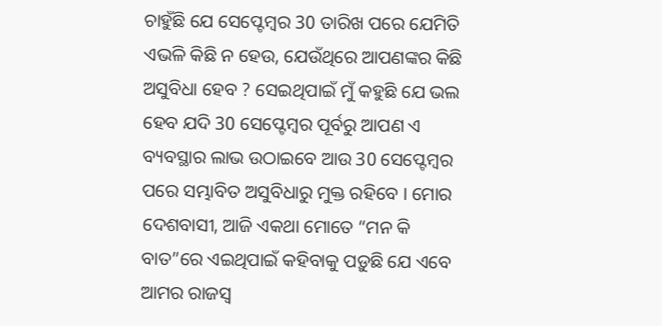ଚାହୁଁଛି ଯେ ସେପ୍ଟେମ୍ବର 30 ତାରିଖ ପରେ ଯେମିତି ଏଭଳି କିଛି ନ ହେଉ, ଯେଉଁଥିରେ ଆପଣଙ୍କର କିଛି ଅସୁବିଧା ହେବ ? ସେଇଥିପାଇଁ ମୁଁ କହୁଛି ଯେ ଭଲ ହେବ ଯଦି 30 ସେପ୍ଟେମ୍ବର ପୂର୍ବରୁ ଆପଣ ଏ ବ୍ୟବସ୍ଥାର ଲାଭ ଉଠାଇବେ ଆଉ 30 ସେପ୍ଟେମ୍ବର ପରେ ସମ୍ଭାବିତ ଅସୁବିଧାରୁ ମୁକ୍ତ ରହିବେ । ମୋର ଦେଶବାସୀ, ଆଜି ଏକଥା ମୋତେ “ମନ କି ବାତ”ରେ ଏଇଥିପାଇଁ କହିବାକୁ ପଡ଼ୁଛି ଯେ ଏବେ ଆମର ରାଜସ୍ୱ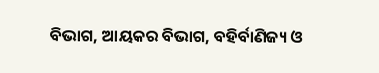ବିଭାଗ, ଆୟକର ବିଭାଗ, ବହିର୍ବାଣିଜ୍ୟ ଓ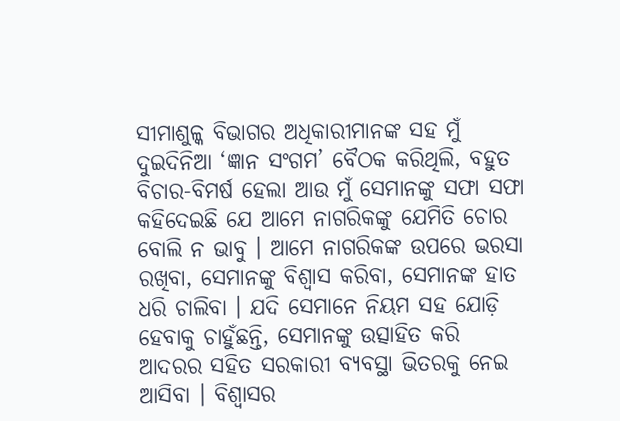ସୀମାଶୁଳ୍କ ବିଭାଗର ଅଧିକାରୀମାନଙ୍କ ସହ ମୁଁ ଦୁଇଦିନିଆ ‘ଜ୍ଞାନ ସଂଗମ’ ବୈଠକ କରିଥିଲି, ବହୁତ ବିଚାର-ବିମର୍ଷ ହେଲା ଆଉ ମୁଁ ସେମାନଙ୍କୁ ସଫା ସଫା କହିଦେଇଛି ଯେ ଆମେ ନାଗରିକଙ୍କୁ ଯେମିତି ଚୋର ବୋଲି ନ ଭାବୁ । ଆମେ ନାଗରିକଙ୍କ ଉପରେ ଭରସା ରଖିବା, ସେମାନଙ୍କୁ ବିଶ୍ୱାସ କରିବା, ସେମାନଙ୍କ ହାତ ଧରି ଚାଲିବା । ଯଦି ସେମାନେ ନିୟମ ସହ ଯୋଡ଼ି ହେବାକୁ ଚାହୁଁଛନ୍ତି, ସେମାନଙ୍କୁ ଉତ୍ସାହିତ କରି ଆଦରର ସହିତ ସରକାରୀ ବ୍ୟବସ୍ଥା ଭିତରକୁ ନେଇ ଆସିବା । ବିଶ୍ୱାସର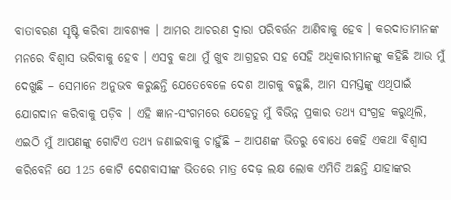ବାତାବରଣ ସୃଷ୍ଟି କରିବା ଆବଶ୍ୟକ । ଆମର ଆଚରଣ ଦ୍ୱାରା ପରିବର୍ତ୍ତନ ଆଣିବାକୁ ହେବ । କରଦାତାମାନଙ୍କ ମନରେ ବିଶ୍ୱାସ ଭରିବାକୁ ହେବ । ଏସବୁ କଥା ମୁଁ ଖୁବ ଆଗ୍ରହର ସହ ସେହି ଅଧିକାରୀମାନଙ୍କୁ କହିଛି ଆଉ ମୁଁ ଦେଖୁଛି – ସେମାନେ ଅନୁଭବ କରୁଛନ୍ତି ଯେତେବେଳେ ଦେଶ ଆଗକୁ ବଢ଼ୁଛି, ଆମ ସମସ୍ତଙ୍କୁ ଏଥିପାଇଁ ଯୋଗଦାନ କରିବାକୁ ପଡ଼ିବ । ଏହି ଜ୍ଞାନ-ସଂଗମରେ ଯେହେତୁ ମୁଁ ବିଭିନ୍ନ ପ୍ରକାର ତଥ୍ୟ ସଂଗ୍ରହ କରୁଥିଲି, ଏଇଠି ମୁଁ ଆପଣଙ୍କୁ ଗୋଟିଏ ତଥ୍ୟ ଜଣାଇବାକୁ ଚାହୁଁଛି – ଆପଣଙ୍କ ଭିତରୁ ବୋଧେ କେହି ଏକଥା ବିଶ୍ୱାସ କରିବେନି ଯେ 125 କୋଟି ଦେଶବାସୀଙ୍କ ଭିତରେ ମାତ୍ର ଦେଢ଼ ଲକ୍ଷ ଲୋକ ଏମିତି ଅଛନ୍ତି ଯାହାଙ୍କର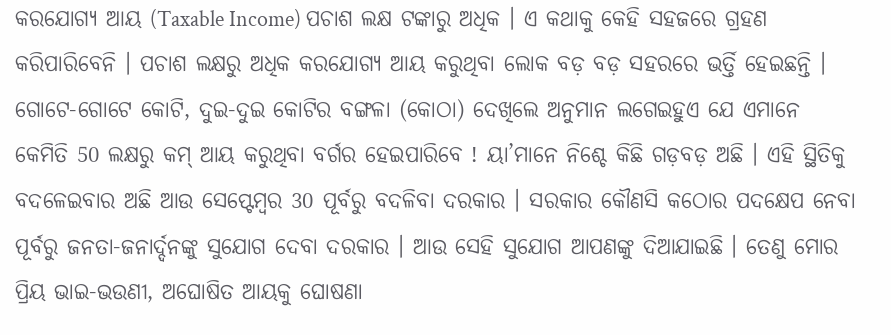କରଯୋଗ୍ୟ ଆୟ (Taxable Income) ପଚାଶ ଲକ୍ଷ ଟଙ୍କାରୁ ଅଧିକ । ଏ କଥାକୁ କେହି ସହଜରେ ଗ୍ରହଣ କରିପାରିବେନି । ପଚାଶ ଲକ୍ଷରୁ ଅଧିକ କରଯୋଗ୍ୟ ଆୟ କରୁଥିବା ଲୋକ ବଡ଼ ବଡ଼ ସହରରେ ଭର୍ତ୍ତି ହେଇଛନ୍ତି । ଗୋଟେ-ଗୋଟେ କୋଟି, ଦୁଇ-ଦୁଇ କୋଟିର ବଙ୍ଗଳା (କୋଠା) ଦେଖିଲେ ଅନୁମାନ ଲଗେଇହୁଏ ଯେ ଏମାନେ କେମିତି 50 ଲକ୍ଷରୁ କମ୍ ଆୟ କରୁଥିବା ବର୍ଗର ହେଇପାରିବେ ! ୟା’ମାନେ ନିଶ୍ଚେ କିଛି ଗଡ଼ବଡ଼ ଅଛି । ଏହି ସ୍ଥିତିକୁ ବଦଳେଇବାର ଅଛି ଆଉ ସେପ୍ଟେମ୍ବର 30 ପୂର୍ବରୁ ବଦଳିବା ଦରକାର । ସରକାର କୌଣସି କଠୋର ପଦକ୍ଷେପ ନେବା ପୂର୍ବରୁ ଜନତା-ଜନାର୍ଦ୍ଦନଙ୍କୁ ସୁଯୋଗ ଦେବା ଦରକାର । ଆଉ ସେହି ସୁଯୋଗ ଆପଣଙ୍କୁ ଦିଆଯାଇଛି । ତେଣୁ ମୋର ପ୍ରିୟ ଭାଇ-ଭଉଣୀ, ଅଘୋଷିତ ଆୟକୁ ଘୋଷଣା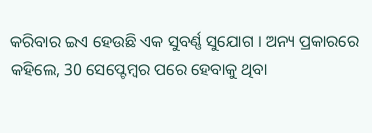କରିବାର ଇଏ ହେଉଛି ଏକ ସୁବର୍ଣ୍ଣ ସୁଯୋଗ । ଅନ୍ୟ ପ୍ରକାରରେ କହିଲେ, 30 ସେପ୍ଟେମ୍ବର ପରେ ହେବାକୁ ଥିବା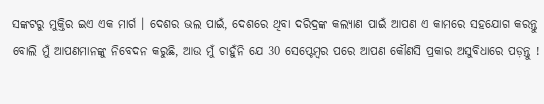ସଙ୍କଟରୁ ମୁକ୍ତିର ଇଏ ଏକ ମାର୍ଗ । ଦେଶର ଭଲ ପାଇଁ, ଦେଶରେ ଥିବା ଦରିଦ୍ରଙ୍କ କଲ୍ୟାଣ ପାଇଁ ଆପଣ ଏ କାମରେ ସହଯୋଗ କରନ୍ତୁ ବୋଲି ମୁଁ ଆପଣମାନଙ୍କୁ ନିବେଦନ କରୁଛି, ଆଉ ମୁଁ ଚାହୁଁନି ଯେ 30 ସେପ୍ଟେମ୍ବର ପରେ ଆପଣ କୌଣସି ପ୍ରକାର ଅସୁବିଧାରେ ପଡ଼ନ୍ତୁ !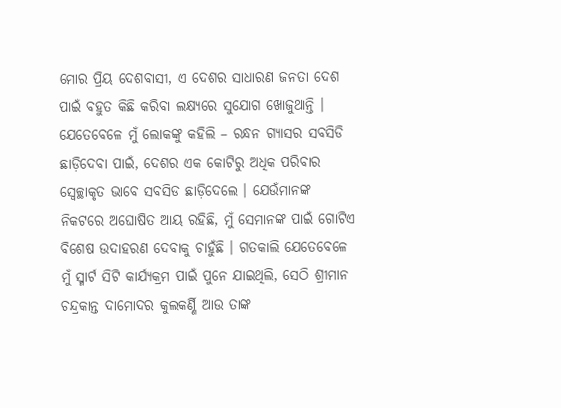ମୋର ପ୍ରିୟ ଦେଶବାସୀ, ଏ ଦେଶର ସାଧାରଣ ଜନତା ଦେଶ ପାଇଁ ବହୁତ କିଛି କରିବା ଲକ୍ଷ୍ୟରେ ସୁଯୋଗ ଖୋଜୁଥାନ୍ତି । ଯେତେବେଳେ ମୁଁ ଲୋକଙ୍କୁ କହିଲି – ରନ୍ଧନ ଗ୍ୟାସର ସବସିଡି ଛାଡ଼ିଦେବା ପାଇଁ, ଦେଶର ଏକ କୋଟିରୁ ଅଧିକ ପରିବାର ସ୍ୱେଚ୍ଛାକୃତ ଭାବେ ସବସିଡ ଛାଡ଼ିଦେଲେ । ଯେଉଁମାନଙ୍କ ନିକଟରେ ଅଘୋଷିତ ଆୟ ରହିଛି, ମୁଁ ସେମାନଙ୍କ ପାଇଁ ଗୋଟିଏ ବିଶେଷ ଉଦାହରଣ ଦେବାକୁ ଚାହୁଁଛି । ଗତକାଲି ଯେତେବେଳେ ମୁଁ ସ୍ମାର୍ଟ ସିଟି କାର୍ଯ୍ୟକ୍ରମ ପାଇଁ ପୁନେ ଯାଇଥିଲି, ସେଠି ଶ୍ରୀମାନ ଚନ୍ଦ୍ରକାନ୍ତ ଦାମୋଦର କୁଲକର୍ଣ୍ଣି ଆଉ ତାଙ୍କ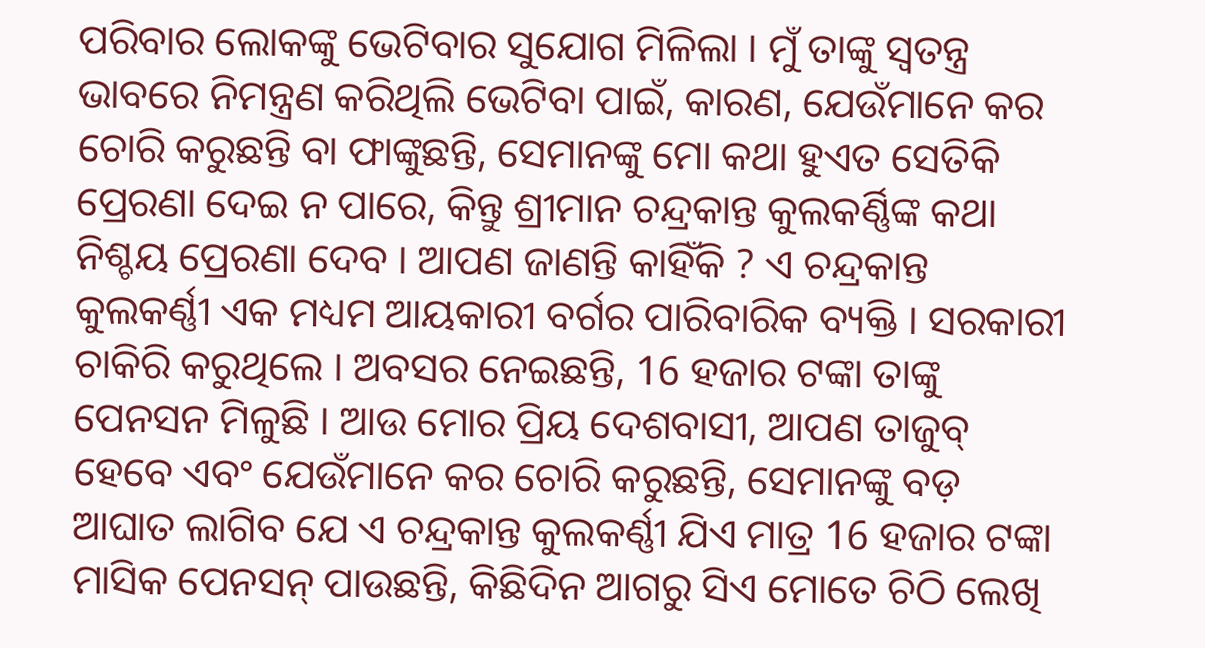ପରିବାର ଲୋକଙ୍କୁ ଭେଟିବାର ସୁଯୋଗ ମିଳିଲା । ମୁଁ ତାଙ୍କୁ ସ୍ୱତନ୍ତ୍ର ଭାବରେ ନିମନ୍ତ୍ରଣ କରିଥିଲି ଭେଟିବା ପାଇଁ, କାରଣ, ଯେଉଁମାନେ କର ଚୋରି କରୁଛନ୍ତି ବା ଫାଙ୍କୁଛନ୍ତି, ସେମାନଙ୍କୁ ମୋ କଥା ହୁଏତ ସେତିକି ପ୍ରେରଣା ଦେଇ ନ ପାରେ, କିନ୍ତୁ ଶ୍ରୀମାନ ଚନ୍ଦ୍ରକାନ୍ତ କୁଲକର୍ଣ୍ଣିଙ୍କ କଥା ନିଶ୍ଚୟ ପ୍ରେରଣା ଦେବ । ଆପଣ ଜାଣନ୍ତି କାହିଁକି ? ଏ ଚନ୍ଦ୍ରକାନ୍ତ କୁଲକର୍ଣ୍ଣୀ ଏକ ମଧ୍ୟମ ଆୟକାରୀ ବର୍ଗର ପାରିବାରିକ ବ୍ୟକ୍ତି । ସରକାରୀ ଚାକିରି କରୁଥିଲେ । ଅବସର ନେଇଛନ୍ତି, 16 ହଜାର ଟଙ୍କା ତାଙ୍କୁ ପେନସନ ମିଳୁଛି । ଆଉ ମୋର ପ୍ରିୟ ଦେଶବାସୀ, ଆପଣ ତାଜୁବ୍ ହେବେ ଏବଂ ଯେଉଁମାନେ କର ଚୋରି କରୁଛନ୍ତି, ସେମାନଙ୍କୁ ବଡ଼ ଆଘାତ ଲାଗିବ ଯେ ଏ ଚନ୍ଦ୍ରକାନ୍ତ କୁଲକର୍ଣ୍ଣୀ ଯିଏ ମାତ୍ର 16 ହଜାର ଟଙ୍କା ମାସିକ ପେନସନ୍ ପାଉଛନ୍ତି, କିଛିଦିନ ଆଗରୁ ସିଏ ମୋତେ ଚିଠି ଲେଖି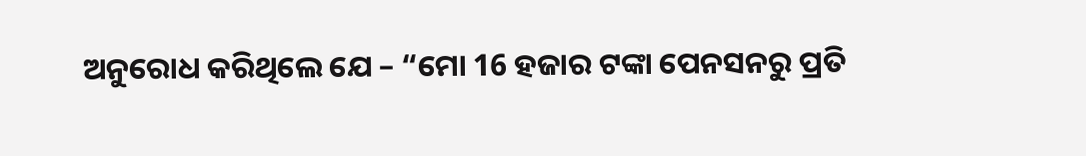ଅନୁରୋଧ କରିଥିଲେ ଯେ – “ମୋ 16 ହଜାର ଟଙ୍କା ପେନସନରୁ ପ୍ରତି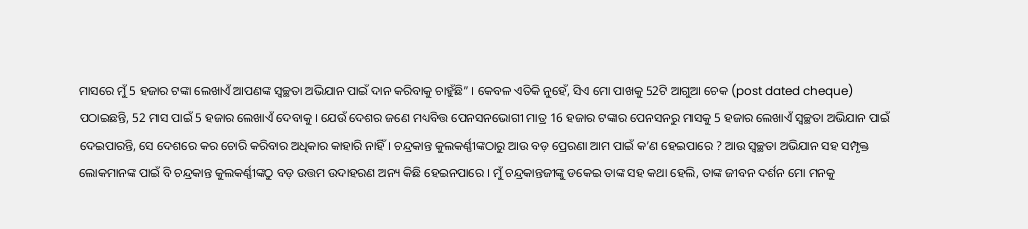ମାସରେ ମୁଁ 5 ହଜାର ଟଙ୍କା ଲେଖାଏଁ ଆପଣଙ୍କ ସ୍ୱଚ୍ଛତା ଅଭିଯାନ ପାଇଁ ଦାନ କରିବାକୁ ଚାହୁଁଛି” । କେବଳ ଏତିକି ନୁହେଁ, ସିଏ ମୋ ପାଖକୁ 52ଟି ଆଗୁଆ ଚେକ (post dated cheque) ପଠାଇଛନ୍ତି, 52 ମାସ ପାଇଁ 5 ହଜାର ଲେଖାଏଁ ଦେବାକୁ । ଯେଉଁ ଦେଶର ଜଣେ ମଧ୍ୟବିତ୍ତ ପେନସନଭୋଗୀ ମାତ୍ର 16 ହଜାର ଟଙ୍କାର ପେନସନରୁ ମାସକୁ 5 ହଜାର ଲେଖାଏଁ ସ୍ୱଚ୍ଛତା ଅଭିଯାନ ପାଇଁ ଦେଇପାରନ୍ତି, ସେ ଦେଶରେ କର ଚୋରି କରିବାର ଅଧିକାର କାହାରି ନାହିଁ । ଚନ୍ଦ୍ରକାନ୍ତ କୁଲକର୍ଣ୍ଣୀଙ୍କଠାରୁ ଆଉ ବଡ଼ ପ୍ରେରଣା ଆମ ପାଇଁ କ’ଣ ହେଇପାରେ ? ଆଉ ସ୍ୱଚ୍ଛତା ଅଭିଯାନ ସହ ସମ୍ପୃକ୍ତ ଲୋକମାନଙ୍କ ପାଇଁ ବି ଚନ୍ଦ୍ରକାନ୍ତ କୁଲକର୍ଣ୍ଣୀଙ୍କଠୁ ବଡ଼ ଉତ୍ତମ ଉଦାହରଣ ଅନ୍ୟ କିଛି ହେଇନପାରେ । ମୁଁ ଚନ୍ଦ୍ରକାନ୍ତଜୀଙ୍କୁ ଡକେଇ ତାଙ୍କ ସହ କଥା ହେଲି, ତାଙ୍କ ଜୀବନ ଦର୍ଶନ ମୋ ମନକୁ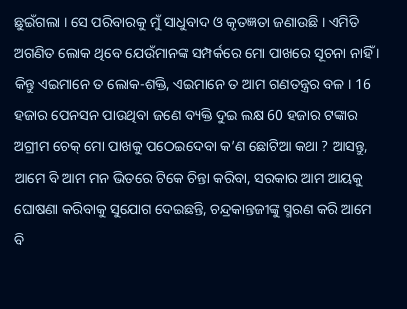ଛୁଇଁଗଲା । ସେ ପରିବାରକୁ ମୁଁ ସାଧୁବାଦ ଓ କୃତଜ୍ଞତା ଜଣାଉଛି । ଏମିତି ଅଗଣିତ ଲୋକ ଥିବେ ଯେଉଁମାନଙ୍କ ସମ୍ପର୍କରେ ମୋ ପାଖରେ ସୂଚନା ନାହିଁ । କିନ୍ତୁ ଏଇମାନେ ତ ଲୋକ-ଶକ୍ତି, ଏଇମାନେ ତ ଆମ ଗଣତନ୍ତ୍ରର ବଳ । 16 ହଜାର ପେନସନ ପାଉଥିବା ଜଣେ ବ୍ୟକ୍ତି ଦୁଇ ଲକ୍ଷ 60 ହଜାର ଟଙ୍କାର ଅଗ୍ରୀମ ଚେକ୍ ମୋ ପାଖକୁ ପଠେଇଦେବା କ’ଣ ଛୋଟିଆ କଥା ? ଆସନ୍ତୁ, ଆମେ ବି ଆମ ମନ ଭିତରେ ଟିକେ ଚିନ୍ତା କରିବା, ସରକାର ଆମ ଆୟକୁ ଘୋଷଣା କରିବାକୁ ସୁଯୋଗ ଦେଇଛନ୍ତି, ଚନ୍ଦ୍ରକାନ୍ତଜୀଙ୍କୁ ସ୍ମରଣ କରି ଆମେ ବି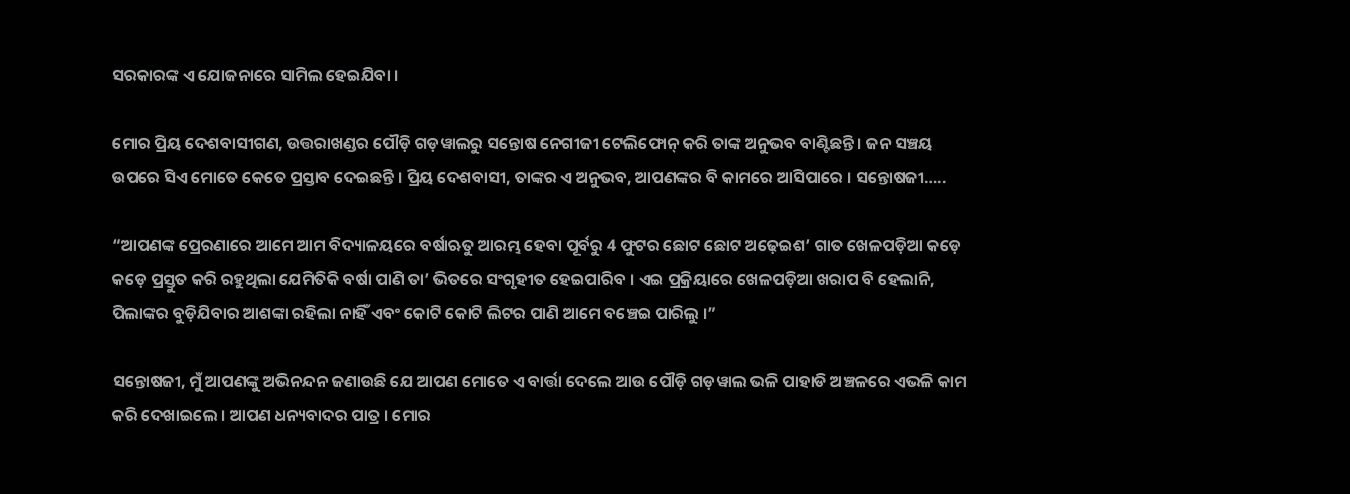ସରକାରଙ୍କ ଏ ଯୋଜନାରେ ସାମିଲ ହେଇଯିବା ।

ମୋର ପ୍ରିୟ ଦେଶବାସୀଗଣ, ଉତ୍ତରାଖଣ୍ଡର ପୌଡ଼ି ଗଡ଼ୱାଲରୁ ସନ୍ତୋଷ ନେଗୀଜୀ ଟେଲିଫୋନ୍ କରି ତାଙ୍କ ଅନୁଭବ ବାଣ୍ଟିଛନ୍ତି । ଜନ ସଞ୍ଚୟ ଉପରେ ସିଏ ମୋତେ କେତେ ପ୍ରସ୍ତାବ ଦେଇଛନ୍ତି । ପ୍ରିୟ ଦେଶବାସୀ, ତାଙ୍କର ଏ ଅନୁଭବ, ଆପଣଙ୍କର ବି କାମରେ ଆସିପାରେ । ସନ୍ତୋଷଜୀ…..

“ଆପଣଙ୍କ ପ୍ରେରଣାରେ ଆମେ ଆମ ବିଦ୍ୟାଳୟରେ ବର୍ଷାଋତୁ ଆରମ୍ଭ ହେବା ପୂର୍ବରୁ 4 ଫୁଟର ଛୋଟ ଛୋଟ ଅଢ଼େଇଶ’ ଗାତ ଖେଳପଡ଼ିଆ କଡ଼େ କଡ଼େ ପ୍ରସ୍ତୁତ କରି ରହୁଥିଲା ଯେମିତିକି ବର୍ଷା ପାଣି ତା’ ଭିତରେ ସଂଗୃହୀତ ହେଇପାରିବ । ଏଇ ପ୍ରକ୍ରିୟାରେ ଖେଳପଡ଼ିଆ ଖରାପ ବି ହେଲାନି, ପିଲାଙ୍କର ବୁଡ଼ିଯିବାର ଆଶଙ୍କା ରହିଲା ନାହିଁ ଏବଂ କୋଟି କୋଟି ଲିଟର ପାଣି ଆମେ ବଞ୍ଚେଇ ପାରିଲୁ ।”

ସନ୍ତୋଷଜୀ, ମୁଁ ଆପଣଙ୍କୁ ଅଭିନନ୍ଦନ ଜଣାଉଛି ଯେ ଆପଣ ମୋତେ ଏ ବାର୍ତ୍ତା ଦେଲେ ଆଉ ପୌଡ଼ି ଗଡ଼ୱାଲ ଭଳି ପାହାଡି ଅଞ୍ଚଳରେ ଏଭଳି କାମ କରି ଦେଖାଇଲେ । ଆପଣ ଧନ୍ୟବାଦର ପାତ୍ର । ମୋର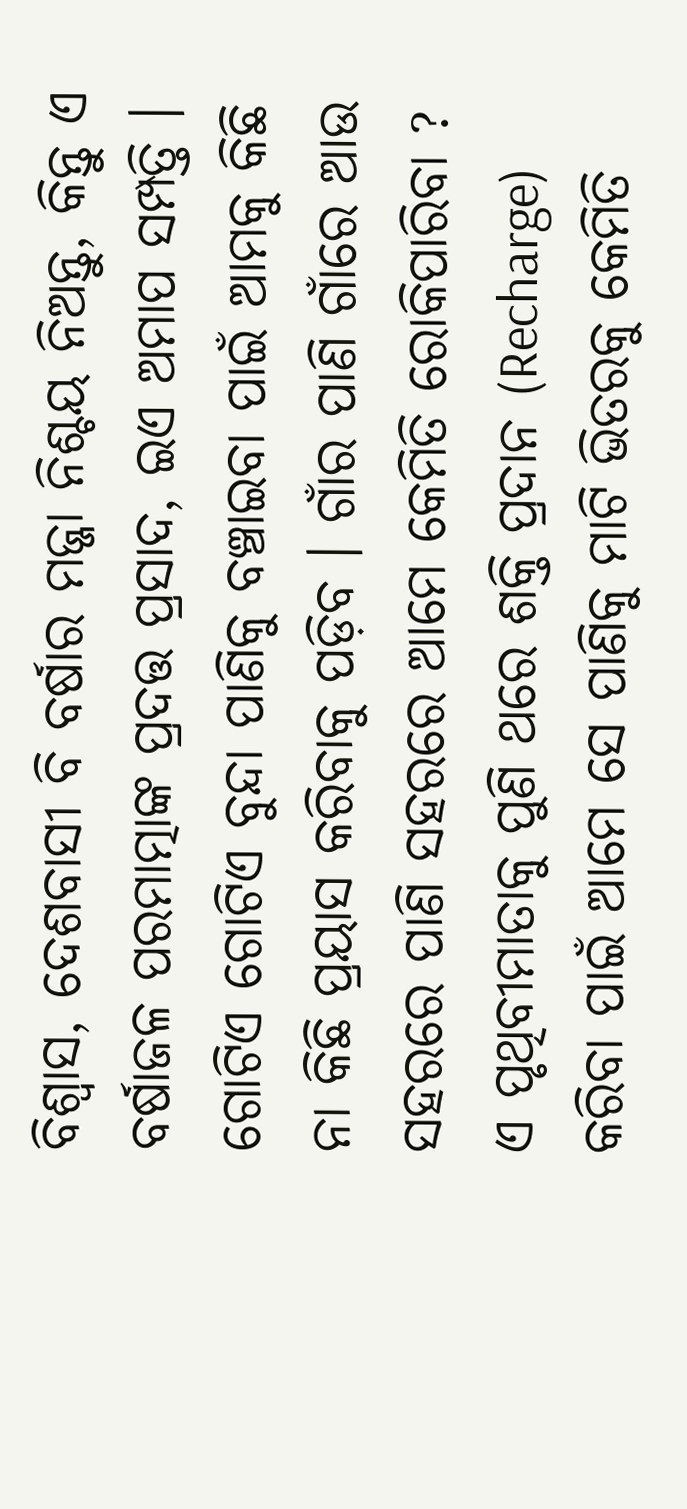ବିଶ୍ୱାସ, ଦେଶବାସୀ ବି ବର୍ଷାର ମଜ୍ଜା ନିଶ୍ଚୟ ନିଅନ୍ତୁ, କିନ୍ତୁ ଏ ବର୍ଷାଜଳ ପରମାତ୍ମାଙ୍କ ପ୍ରଦତ୍ତ ପ୍ରସାଦ, ଇଏ ଅମାପ ସମ୍ପତ୍ତି । ଗୋଟିଏ ଗୋଟିଏ ବୁନ୍ଦା ପାଣିକୁ ବଞ୍ଚାଇବା ପାଇଁ ଆମକୁ କିଛି ନା କିଛି ପ୍ରୟାସ କରିବାକୁ ପଡ଼ିବ । ଗାଁର ପାଣି ଗାଁରେ ଆଉ ସହରରେ ପାଣି ସହରରେ ଆମେ କେମିତି ରୋକିପାରିବା ? ଏ ପୃଥିବୀମାତାକୁ ପୁଣି ଥରେ ଶକ୍ତି ପ୍ରଦାନ (Recharge) କରିବା ପାଇଁ ଆମେ ସେ ପାଣିକୁ ମାଟି ଭିତରକୁ କେମିତି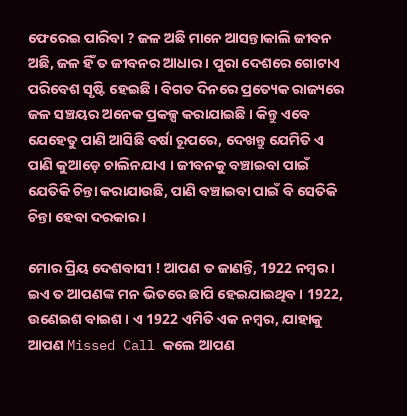ଫେରେଇ ପାରିବା ? ଜଳ ଅଛି ମାନେ ଆସନ୍ତାକାଲି ଜୀବନ ଅଛି, ଜଳ ହିଁ ତ ଜୀବନର ଆଧାର । ପୁରା ଦେଶରେ ଗୋଟାଏ ପରିବେଶ ସୃଷ୍ଟି ହେଇଛି । ବିଗତ ଦିନରେ ପ୍ରତ୍ୟେକ ରାଜ୍ୟରେ ଜଳ ସଞ୍ଚୟର ଅନେକ ପ୍ରକଳ୍ପ କରାଯାଇଛି । କିନ୍ତୁ ଏବେ ଯେହେତୁ ପାଣି ଆସିଛି ବର୍ଷା ରୂପରେ, ଦେଖନ୍ତୁ ଯେମିତି ଏ ପାଣି କୁଆଡ଼େ ଚାଲିନଯାଏ । ଜୀବନକୁ ବଞ୍ଚାଇବା ପାଇଁ ଯେତିକି ଚିନ୍ତା କରାଯାଉଛି, ପାଣି ବଞ୍ଚାଇବା ପାଇଁ ବି ସେତିକି ଚିନ୍ତା ହେବା ଦରକାର ।

ମୋର ପ୍ରିୟ ଦେଶବାସୀ ! ଆପଣ ତ ଜାଣନ୍ତି, 1922 ନମ୍ବର । ଇଏ ତ ଆପଣଙ୍କ ମନ ଭିତରେ ଛାପି ହେଇଯାଇଥିବ । 1922, ଉଣେଇଶ ବାଇଶ । ଏ 1922 ଏମିତି ଏକ ନମ୍ବର, ଯାହାକୁ ଆପଣ Missed Call କଲେ ଆପଣ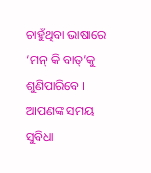ଚାହୁଁଥିବା ଭାଷାରେ ‘ମନ୍ କି ବାତ୍’କୁ ଶୁଣିପାରିବେ । ଆପଣଙ୍କ ସମୟ ସୁବିଧା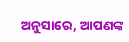ଅନୁସାରେ, ଆପଣଙ୍କ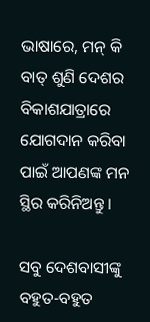ଭାଷାରେ, ମନ୍ କି ବାତ୍ ଶୁଣି ଦେଶର ବିକାଶଯାତ୍ରାରେ ଯୋଗଦାନ କରିବା ପାଇଁ ଆପଣଙ୍କ ମନ ସ୍ଥିର କରିନିଅନ୍ତୁ ।

ସବୁ ଦେଶବାସୀଙ୍କୁ ବହୁତ-ବହୁତ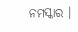ନମସ୍କାର ।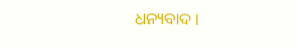ଧନ୍ୟବାଦ ।